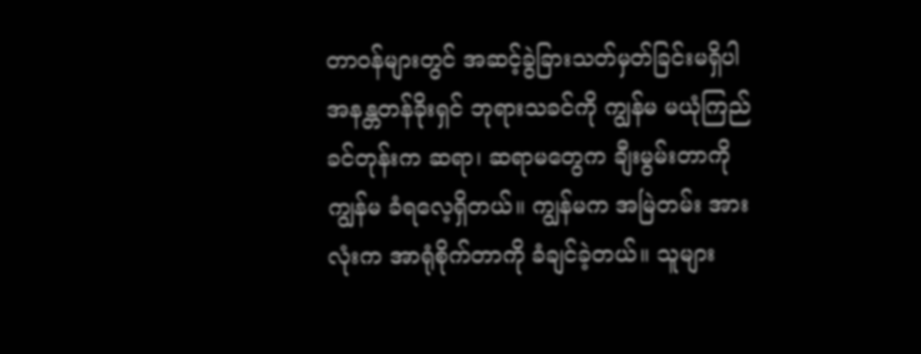တာဝန်များတွင် အဆင့်ခွဲခြားသတ်မှတ်ခြင်းမရှိပါ
အနန္တတန်ခိုးရှင် ဘုရားသခင်ကို ကျွန်မ မယုံကြည်ခင်တုန်းက ဆရာ၊ ဆရာမတွေက ချီးမွမ်းတာကို ကျွန်မ ခံရလေ့ရှိတယ်။ ကျွန်မက အမြဲတမ်း အားလုံးက အာရုံစိုက်တာကို ခံချင်ခဲ့တယ်။ သူများ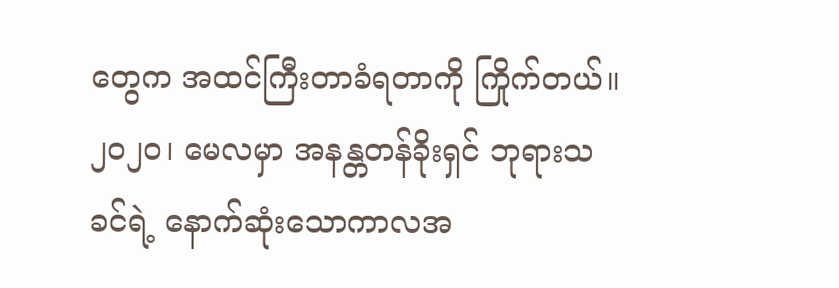တွေက အထင်ကြီးတာခံရတာကို ကြိုက်တယ်။ ၂၀၂၀၊ မေလမှာ အနန္တတန်ခိုးရှင် ဘုရားသခင်ရဲ့ နောက်ဆုံးသောကာလအ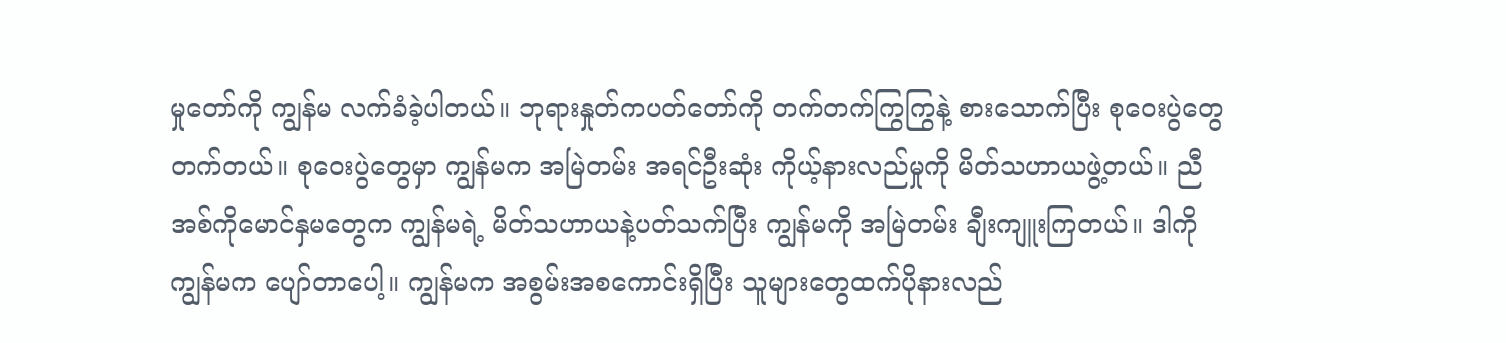မှုတော်ကို ကျွန်မ လက်ခံခဲ့ပါတယ်။ ဘုရားနှုတ်ကပတ်တော်ကို တက်တက်ကြွကြွနဲ့ စားသောက်ပြီး စုဝေးပွဲတွေ တက်တယ်။ စုဝေးပွဲတွေမှာ ကျွန်မက အမြဲတမ်း အရင်ဦးဆုံး ကိုယ့်နားလည်မှုကို မိတ်သဟာယဖွဲ့တယ်။ ညီအစ်ကိုမောင်နှမတွေက ကျွန်မရဲ့ မိတ်သဟာယနဲ့ပတ်သက်ပြီး ကျွန်မကို အမြဲတမ်း ချီးကျူးကြတယ်။ ဒါကို ကျွန်မက ပျော်တာပေါ့။ ကျွန်မက အစွမ်းအစကောင်းရှိပြီး သူများတွေထက်ပိုနားလည်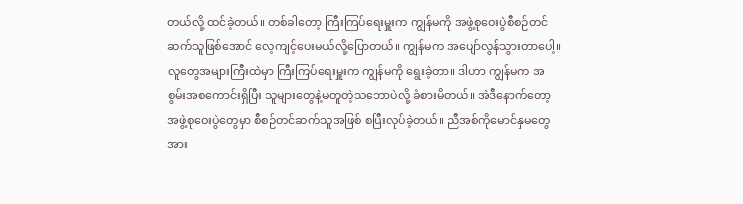တယ်လို့ ထင်ခဲ့တယ်။ တစ်ခါတော့ ကြီးကြပ်ရေးမှူးက ကျွန်မကို အဖွဲ့စုဝေးပွဲစီစဉ်တင်ဆက်သူဖြစ်အောင် လေ့ကျင့်ပေးမယ်လို့ပြောတယ်။ ကျွန်မက အပျော်လွန်သွားတာပေါ့။ လူတွေအများကြီးထဲမှာ ကြီးကြပ်ရေးမှူးက ကျွန်မကို ရွေးခဲ့တာ။ ဒါဟာ ကျွန်မက အစွမ်းအစကောင်းရှိပြီး သူများတွေနဲ့မတူတဲ့သဘောပဲလို့ ခံစားမိတယ်။ အဲဒီနောက်တော့ အဖွဲ့စုဝေးပွဲတွေမှာ စီစဉ်တင်ဆက်သူအဖြစ် စပြီးလုပ်ခဲ့တယ်။ ညီအစ်ကိုမောင်နှမတွေအား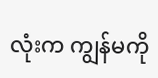လုံးက ကျွန်မကို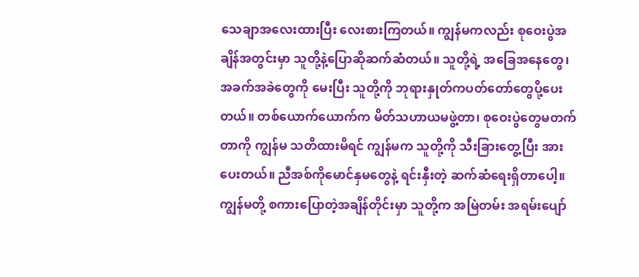သေချာအလေးထားပြီး လေးစားကြတယ်။ ကျွန်မကလည်း စုဝေးပွဲအချိန်အတွင်းမှာ သူတို့နဲ့ပြောဆိုဆက်ဆံတယ်။ သူတို့ရဲ့ အခြေအနေတွေ၊ အခက်အခဲတွေကို မေးပြီး သူတို့ကို ဘုရားနှုတ်ကပတ်တော်တွေပို့ပေးတယ်။ တစ်ယောက်ယောက်က မိတ်သဟာယမဖွဲ့တာ၊ စုဝေးပွဲတွေမတက်တာကို ကျွန်မ သတိထားမိရင် ကျွန်မက သူတို့ကို သီးခြားတွေ့ပြီး အားပေးတယ်။ ညီအစ်ကိုမောင်နှမတွေနဲ့ ရင်းနှီးတဲ့ ဆက်ဆံရေးရှိတာပေါ့။ ကျွန်မတို့ စကားပြောတဲ့အချိန်တိုင်းမှာ သူတို့က အမြဲတမ်း အရမ်းပျော်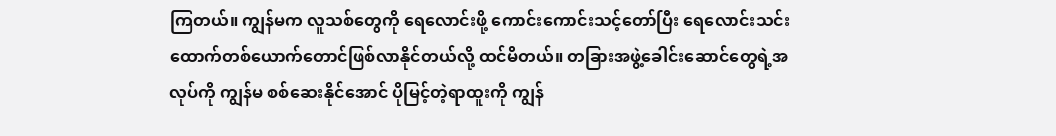ကြတယ်။ ကျွန်မက လူသစ်တွေကို ရေလောင်းဖို့ ကောင်းကောင်းသင့်တော်ပြီး ရေလောင်းသင်းထောက်တစ်ယောက်တောင်ဖြစ်လာနိုင်တယ်လို့ ထင်မိတယ်။ တခြားအဖွဲ့ခေါင်းဆောင်တွေရဲ့အလုပ်ကို ကျွန်မ စစ်ဆေးနိုင်အောင် ပိုမြင့်တဲ့ရာထူးကို ကျွန်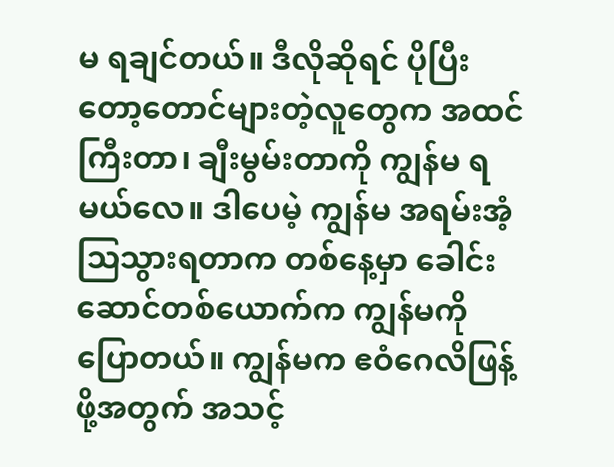မ ရချင်တယ်။ ဒီလိုဆိုရင် ပိုပြီးတော့တောင်များတဲ့လူတွေက အထင်ကြီးတာ၊ ချီးမွမ်းတာကို ကျွန်မ ရမယ်လေ။ ဒါပေမဲ့ ကျွန်မ အရမ်းအံ့သြသွားရတာက တစ်နေ့မှာ ခေါင်းဆောင်တစ်ယောက်က ကျွန်မကိုပြောတယ်။ ကျွန်မက ဧဝံဂေလိဖြန့်ဖို့အတွက် အသင့်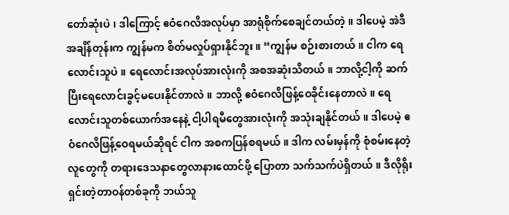တော်ဆုံးပဲ၊ ဒါကြောင့် ဧဝံဂေလိအလုပ်မှာ အာရုံစိုက်စေချင်တယ်တဲ့။ ဒါပေမဲ့ အဲဒီအချိန်တုန်းက ကျွန်မက စိတ်မလှုပ်ရှားနိုင်ဘူး။ “ကျွန်မ စဉ်းစားတယ်။ ငါက ရေလောင်းသူပဲ။ ရေလောင်းအလုပ်အားလုံးကို အစအဆုံးသိတယ်။ ဘာလို့ငါ့ကို ဆက်ပြီးရေလောင်းခွင့်မပေးနိုင်တာလဲ။ ဘာလို့ ဧဝံဂေလိဖြန့်ဝေခိုင်းနေတာလဲ။ ရေလောင်းသူတစ်ယောက်အနေနဲ့ ငါ့ပါရမီတွေအားလုံးကို အသုံးချနိုင်တယ်။ ဒါပေမဲ့ ဧဝံဂေလိဖြန့်ဝေရမယ်ဆိုရင် ငါက အစကပြန်စရမယ်။ ဒါက လမ်းမှန်ကို စုံစမ်းနေတဲ့လူတွေကို တရားဒေသနာတွေလာနားထောင်ဖို့ ပြောတာ သက်သက်ပဲရှိတယ်။ ဒီလိုရိုးရှင်းတဲ့တာဝန်တစ်ခုကို ဘယ်သူ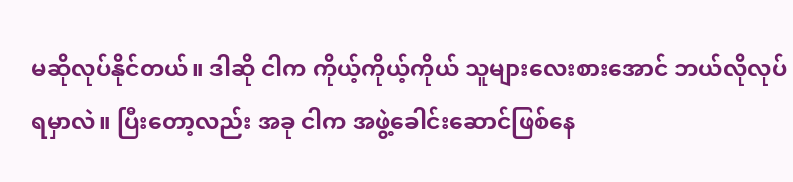မဆိုလုပ်နိုင်တယ်။ ဒါဆို ငါက ကိုယ့်ကိုယ့်ကိုယ် သူများလေးစားအောင် ဘယ်လိုလုပ်ရမှာလဲ။ ပြီးတော့လည်း အခု ငါက အဖွဲ့ခေါင်းဆောင်ဖြစ်နေ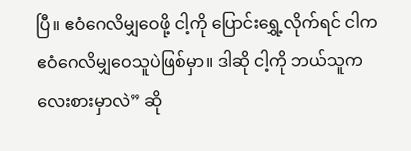ပြီ။ ဧဝံဂေလိမျှဝေဖို့ ငါ့ကို ပြောင်းရွှေ့လိုက်ရင် ငါက ဧဝံဂေလိမျှဝေသူပဲဖြစ်မှာ။ ဒါဆို ငါ့ကို ဘယ်သူက လေးစားမှာလဲ” ဆို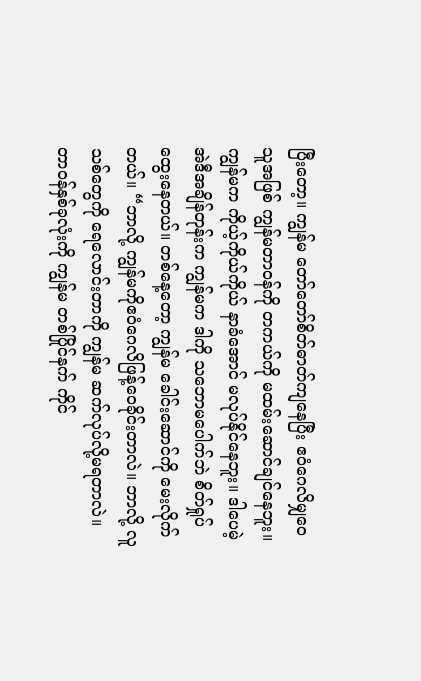ပြီးတော့။ ကျွန်မ တော်တော်စိတ်ဓာတ်ကျနေပြီး ဧဝံဂေလိမျှဝေသူအဖြစ် ကျွန်မတာဝန်ကို တကယ်ကို မထမ်းဆောင်ချင်နေဘူး။ ကျွန်မက ကိုယ့်ကိုယ်ကိုယ် နာခံအောင် မလုပ်နိုင်နေဘူး။ ဒါပေမဲ့ အဲဒီအချိန်တုန်းက ကျွန်မက ဒါကို သဘောမပေါက်ဘဲ စိတ်ရှုပ်ထွေးနေတယ်။ တစ်နေ့တော့ ကျွန်မ ခေါင်းဆောင်ကို မေးလိုက်တယ်။ “ဘာလို့ ကျွန်မကိုဧဝံဂေလိဖြန့်ဝေခိုင်းတာလဲ။ ဘာလို့ လူသစ်တွေကို ရေလောင်းတာကို ကျွန်မ ဆက်လုပ်လို့မရတာလဲ။ တာဝန်နှစ်ခုလုံးကို ကျွန်မ တစ်ပြိုင်နက် ကိုင်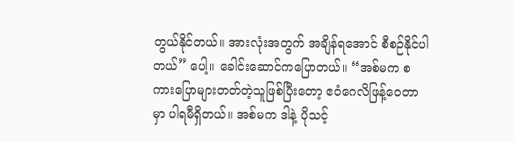တွယ်နိုင်တယ်။ အားလုံးအတွက် အချိန်ရအောင် စီစဉ်နိုင်ပါတယ်” ပေါ့။ ခေါင်းဆောင်ကပြောတယ်။ “အစ်မက စကားပြောများတတ်တဲ့သူဖြစ်ပြီးတော့ ဧဝံဂေလိဖြန့်ဝေတာမှာ ပါရမီရှိတယ်။ အစ်မက ဒါနဲ့ ပိုသင့်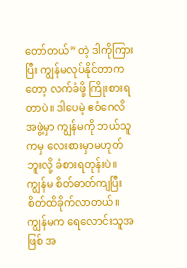တော်တယ်” တဲ့ ဒါကိုကြားပြီး ကျွန်မလုပ်နိုင်တာကတော့ လက်ခံဖို့ ကြိုးစားရတာပဲ။ ဒါပေမဲ့ ဧဝံဂေလိအဖွဲ့မှာ ကျွန်မကို ဘယ်သူကမှ လေးစားမှာမဟုတ်ဘူးလို့ ခံစားရတုန်းပဲ။ ကျွန်မ စိတ်ဓာတ်ကျပြီး စိတ်ထိခိုက်လာတယ်။ ကျွန်မက ရေလောင်းသူအဖြစ် အ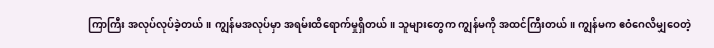ကြာကြီး အလုပ်လုပ်ခဲ့တယ်။ ကျွန်မအလုပ်မှာ အရမ်းထိရောက်မှုရှိတယ်။ သူများတွေက ကျွန်မကို အထင်ကြီးတယ်။ ကျွန်မက ဧဝံဂေလိမျှဝေတဲ့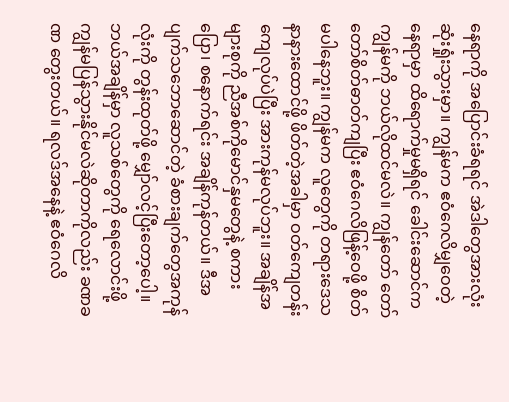နေရာကို အပြောင်းခံရရင် အဲဒါတွေအားလုံး ဆုံးရှုံးသွားမှာ။ ကျွန်မက ဧဝံဂေလိမျှဝေတဲ့နေရာမှာ ထိရောက်မှုမရှိရင် ခေါင်းဆောင်က ကျွန်မကို ဘယ်လိုထင်မလဲ။ ကျွန်တော် တော်တော်စိတ်ဓာတ်ကျပြီး ဧဝံဂေလိဖြန့်ဝေဖို့ စိတ်မပါနေဘူး။ ကျွန်မက လူတွေကို တရားဒေသနာနားထောင်ဖို့ ဖိတ်တဲ့အခါမှာ ဝတ်ကျေတန်းကျေလုပ်ပဲပြီး အားကုန်မလုပ်ဘူး။ အချိန်အများစုကို ညီအစ်ကိုမောင်နှမတွေနဲ့ စကားပြော၊ စနောက်ရင်း အချိန်ကုန်တယ်။ ဒီအပျက်သဘောဆောင်တဲ့ ခံစားချက်တွေအကုန်လုံးကို တွန်းထုတ်ဖို့ မျှော်လင့်ပြီးတော့ပေါ့။ ဘယ်အချိန်မှာ လူသစ်တွေကို ရေလောင်းဖို့ ကျွန်မပြန်သွားနိုင်မလဲဆိုတာကိုလည်း ခဏခဏ တွေးတယ်။ ရလဒ်အနေနဲ့ ဧဝံဂေလိ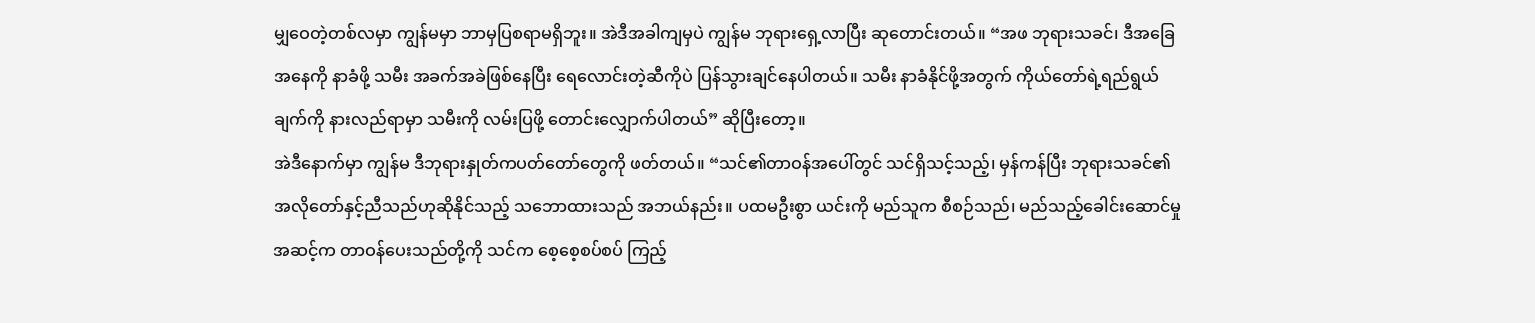မျှဝေတဲ့တစ်လမှာ ကျွန်မမှာ ဘာမှပြစရာမရှိဘူး။ အဲဒီအခါကျမှပဲ ကျွန်မ ဘုရားရှေ့လာပြီး ဆုတောင်းတယ်။ “အဖ ဘုရားသခင်၊ ဒီအခြေအနေကို နာခံဖို့ သမီး အခက်အခဲဖြစ်နေပြီး ရေလောင်းတဲ့ဆီကိုပဲ ပြန်သွားချင်နေပါတယ်။ သမီး နာခံနိုင်ဖို့အတွက် ကိုယ်တော်ရဲ့ရည်ရွယ်ချက်ကို နားလည်ရာမှာ သမီးကို လမ်းပြဖို့ တောင်းလျှောက်ပါတယ်” ဆိုပြီးတော့။
အဲဒီနောက်မှာ ကျွန်မ ဒီဘုရားနှုတ်ကပတ်တော်တွေကို ဖတ်တယ်။ “သင်၏တာဝန်အပေါ်တွင် သင်ရှိသင့်သည့်၊ မှန်ကန်ပြီး ဘုရားသခင်၏ အလိုတော်နှင့်ညီသည်ဟုဆိုနိုင်သည့် သဘောထားသည် အဘယ်နည်း။ ပထမဦးစွာ ယင်းကို မည်သူက စီစဉ်သည်၊ မည်သည့်ခေါင်းဆောင်မှုအဆင့်က တာဝန်ပေးသည်တို့ကို သင်က စေ့စေ့စပ်စပ် ကြည့်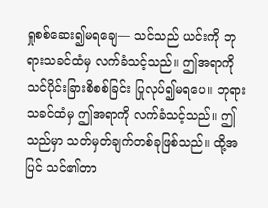ရှုစစ်ဆေး၍မရချေ— သင်သည် ယင်းကို ဘုရားသခင်ထံမှ လက်ခံသင့်သည်။ ဤအရာကို သင်ပိုင်းခြားစိစစ်ခြင်း ပြုလုပ်၍မရပေ။ ဘုရားသခင်ထံမှ ဤအရာကို လက်ခံသင့်သည်။ ဤသည်မှာ သတ်မှတ်ချက်တစ်ခုဖြစ်သည်။ ထို့အပြင် သင်၏တာ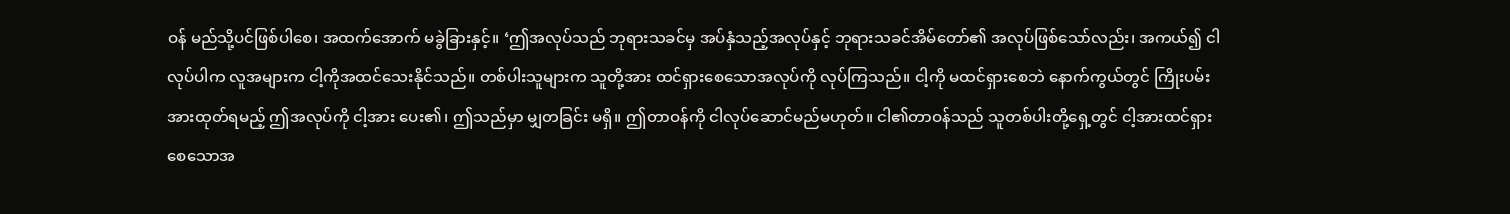ဝန် မည်သို့ပင်ဖြစ်ပါစေ၊ အထက်အောက် မခွဲခြားနှင့်။ ‘ဤအလုပ်သည် ဘုရားသခင်မှ အပ်နှံသည့်အလုပ်နှင့် ဘုရားသခင်အိမ်တော်၏ အလုပ်ဖြစ်သော်လည်း၊ အကယ်၍ ငါလုပ်ပါက လူအများက ငါ့ကိုအထင်သေးနိုင်သည်။ တစ်ပါးသူများက သူတို့အား ထင်ရှားစေသောအလုပ်ကို လုပ်ကြသည်။ ငါ့ကို မထင်ရှားစေဘဲ နောက်ကွယ်တွင် ကြိုးပမ်းအားထုတ်ရမည့် ဤအလုပ်ကို ငါ့အား ပေး၏၊ ဤသည်မှာ မျှတခြင်း မရှိ။ ဤတာဝန်ကို ငါလုပ်ဆောင်မည်မဟုတ်။ ငါ၏တာဝန်သည် သူတစ်ပါးတို့ရှေ့တွင် ငါ့အားထင်ရှားစေသောအ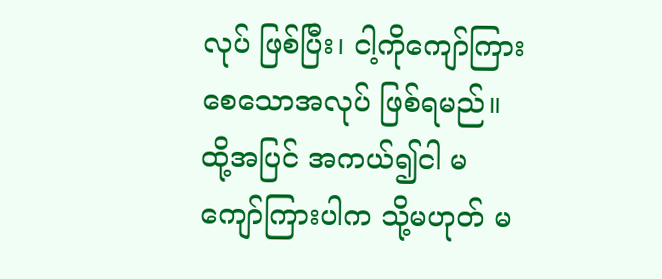လုပ် ဖြစ်ပြီး၊ ငါ့ကိုကျော်ကြားစေသောအလုပ် ဖြစ်ရမည်။ ထို့အပြင် အကယ်၍ငါ မကျော်ကြားပါက သို့မဟုတ် မ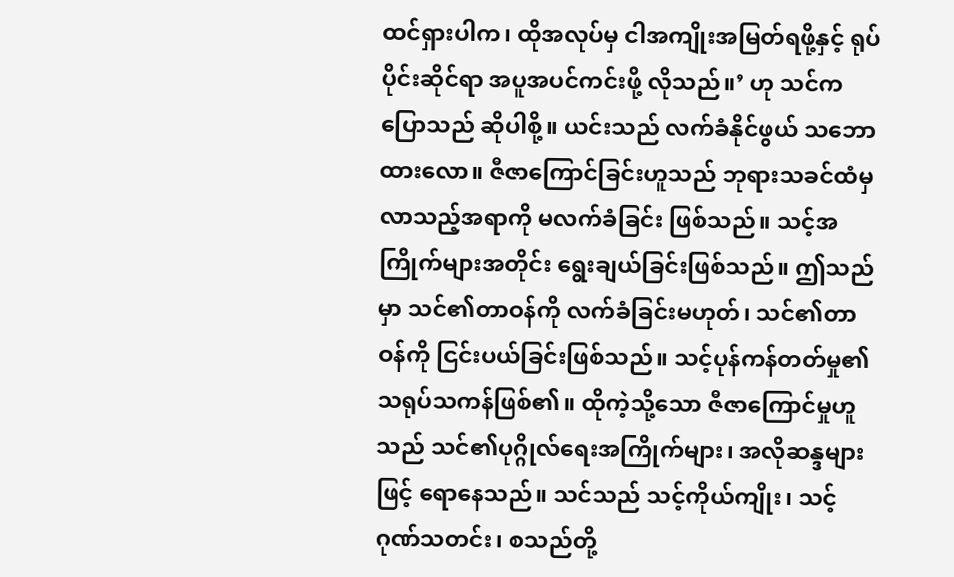ထင်ရှားပါက၊ ထိုအလုပ်မှ ငါအကျိုးအမြတ်ရဖို့နှင့် ရုပ်ပိုင်းဆိုင်ရာ အပူအပင်ကင်းဖို့ လိုသည်။’ ဟု သင်ကပြောသည် ဆိုပါစို့။ ယင်းသည် လက်ခံနိုင်ဖွယ် သဘောထားလော။ ဇီဇာကြောင်ခြင်းဟူသည် ဘုရားသခင်ထံမှ လာသည့်အရာကို မလက်ခံခြင်း ဖြစ်သည်။ သင့်အကြိုက်များအတိုင်း ရွေးချယ်ခြင်းဖြစ်သည်။ ဤသည်မှာ သင်၏တာဝန်ကို လက်ခံခြင်းမဟုတ်၊ သင်၏တာဝန်ကို ငြင်းပယ်ခြင်းဖြစ်သည်။ သင့်ပုန်ကန်တတ်မှု၏ သရုပ်သကန်ဖြစ်၏။ ထိုကဲ့သို့သော ဇီဇာကြောင်မှုဟူသည် သင်၏ပုဂ္ဂိုလ်ရေးအကြိုက်များ၊ အလိုဆန္ဒများဖြင့် ရောနေသည်။ သင်သည် သင့်ကိုယ်ကျိုး၊ သင့်ဂုဏ်သတင်း၊ စသည်တို့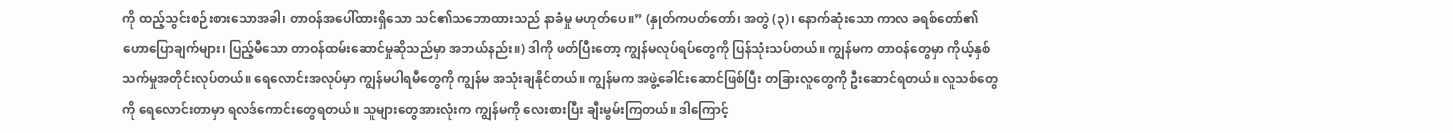ကို ထည့်သွင်းစဉ်းစားသောအခါ၊ တာဝန်အပေါ်ထားရှိသော သင်၏သဘောထားသည် နာခံမှု မဟုတ်ပေ။” (နှုတ်ကပတ်တော်၊ အတွဲ (၃)၊ နောက်ဆုံးသော ကာလ ခရစ်တော်၏ ဟောပြောချက်များ၊ ပြည့်မီသော တာဝန်ထမ်းဆောင်မှုဆိုသည်မှာ အဘယ်နည်း။) ဒါကို ဖတ်ပြီးတော့ ကျွန်မလုပ်ရပ်တွေကို ပြန်သုံးသပ်တယ်။ ကျွန်မက တာဝန်တွေမှာ ကိုယ့်နှစ်သက်မှုအတိုင်းလုပ်တယ်။ ရေလောင်းအလုပ်မှာ ကျွန်မပါရမီတွေကို ကျွန်မ အသုံးချနိုင်တယ်။ ကျွန်မက အဖွဲ့ခေါင်းဆောင်ဖြစ်ပြီး တခြားလူတွေကို ဦးဆောင်ရတယ်။ လူသစ်တွေကို ရေလောင်းတာမှာ ရလဒ်ကောင်းတွေရတယ်။ သူများတွေအားလုံးက ကျွန်မကို လေးစားပြီး ချီးမွမ်းကြတယ်။ ဒါကြောင့်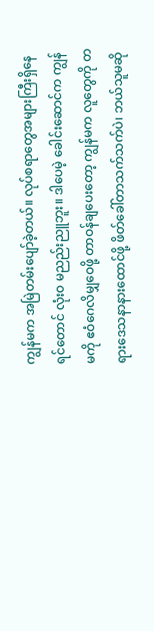ကျွန်မက အမြဲတမ်းပျော်ခဲ့တယ်။ လုပ်စရာတွေအများကြီးရှိနေရင်တောင် လုံးဝ မညည်းညူဘူး။ ဒါပေမဲ့ ခေါင်းဆောင်က ကျွန်မကို ဧဝံဂေလိမျှဝေဖို့ တာဝန်ချပေးတော့ ကျွန်မက လူတွေကို တရားဒေသနာနားထောင်ဖို့ ဖိတ်ခေါ်တာသက်သက်ပဲ၊ ဘယ်သူမဆို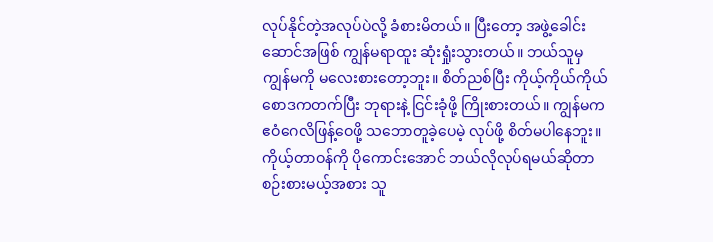လုပ်နိုင်တဲ့အလုပ်ပဲလို့ ခံစားမိတယ်။ ပြီးတော့ အဖွဲ့ခေါင်းဆောင်အဖြစ် ကျွန်မရာထူး ဆုံးရှုံးသွားတယ်။ ဘယ်သူမှ ကျွန်မကို မလေးစားတော့ဘူး။ စိတ်ညစ်ပြီး ကိုယ့်ကိုယ်ကိုယ် စောဒကတက်ပြီး ဘုရားနဲ့ ငြင်းခုံဖို့ ကြိုးစားတယ်။ ကျွန်မက ဧဝံဂေလိဖြန့်ဝေဖို့ သဘောတူခဲ့ပေမဲ့ လုပ်ဖို့ စိတ်မပါနေဘူး။ ကိုယ့်တာဝန်ကို ပိုကောင်းအောင် ဘယ်လိုလုပ်ရမယ်ဆိုတာ စဉ်းစားမယ့်အစား သူ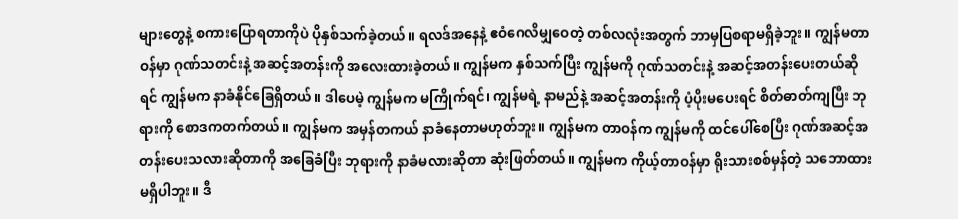များတွေနဲ့ စကားပြောရတာကိုပဲ ပိုနှစ်သက်ခဲ့တယ်။ ရလဒ်အနေနဲ့ ဧဝံဂေလိမျှဝေတဲ့ တစ်လလုံးအတွက် ဘာမှပြစရာမရှိခဲ့ဘူး။ ကျွန်မတာဝန်မှာ ဂုဏ်သတင်းနဲ့ အဆင့်အတန်းကို အလေးထားခဲ့တယ်။ ကျွန်မက နှစ်သက်ပြီး ကျွန်မကို ဂုဏ်သတင်းနဲ့ အဆင့်အတန်းပေးတယ်ဆိုရင် ကျွန်မက နာခံနိုင်ခြေရှိတယ်။ ဒါပေမဲ့ ကျွန်မက မကြိုက်ရင်၊ ကျွန်မရဲ့ နာမည်နဲ့ အဆင့်အတန်းကို ပံ့ပိုးမပေးရင် စိတ်ဓာတ်ကျပြီး ဘုရားကို စောဒကတက်တယ်။ ကျွန်မက အမှန်တကယ် နာခံနေတာမဟုတ်ဘူး။ ကျွန်မက တာဝန်က ကျွန်မကို ထင်ပေါ်စေပြီး ဂုဏ်အဆင့်အတန်းပေးသလားဆိုတာကို အခြေခံပြီး ဘုရားကို နာခံမလားဆိုတာ ဆုံးဖြတ်တယ်။ ကျွန်မက ကိုယ့်တာဝန်မှာ ရိုးသားစစ်မှန်တဲ့ သဘောထားမရှိပါဘူး။ ဒီ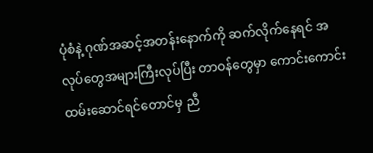ပုံစံနဲ့ ဂုဏ်အဆင့်အတန်းနောက်ကို ဆက်လိုက်နေရင် အလုပ်တွေအများကြီးလုပ်ပြီး တာဝန်တွေမှာ ကောင်းကောင်းထမ်းဆောင်ရင်တောင်မှ ညီ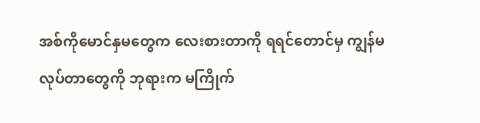အစ်ကိုမောင်နှမတွေက လေးစားတာကို ရရင်တောင်မှ ကျွန်မလုပ်တာတွေကို ဘုရားက မကြိုက်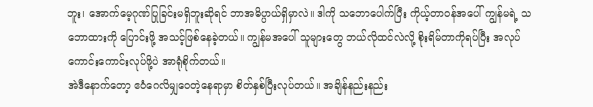ဘူး၊ အောက်မေ့ဂုဏ်ပြုခြင်းမရှိဘူးဆိုရင် ဘာအဓိပ္ပာယ်ရှိမှာလဲ။ ဒါကို သဘောပေါက်ပြီး ကိုယ့်တာဝန်အပေါ် ကျွန်မရဲ့ သဘောထားကို ပြောင်းဖို့ အသင့်ဖြစ်နေခဲ့တယ်။ ကျွန်မအပေါ် သူများတွေ ဘယ်လိုထင်လဲလို့ စိုးရိမ်တာကိုရပ်ပြီး အလုပ်ကောင်းကောင်းလုပ်ဖို့ပဲ အာရုံစိုက်တယ်။
အဲဒီနောက်တော့ ဧဝံဂေလိမျှဝေတဲ့နေရာမှာ စိတ်နှစ်ပြီးလုပ်တယ်။ အချိန်နည်းနည်း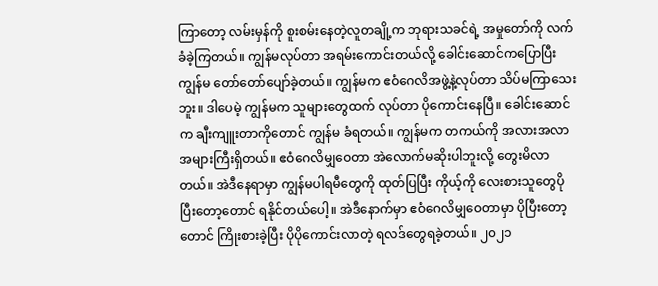ကြာတော့ လမ်းမှန်ကို စူးစမ်းနေတဲ့လူတချို့က ဘုရားသခင်ရဲ့ အမှုတော်ကို လက်ခံခဲ့ကြတယ်။ ကျွန်မလုပ်တာ အရမ်းကောင်းတယ်လို့ ခေါင်းဆောင်ကပြောပြီး ကျွန်မ တော်တော်ပျော်ခဲ့တယ်။ ကျွန်မက ဧဝံဂေလိအဖွဲ့နဲ့လုပ်တာ သိပ်မကြာသေးဘူး။ ဒါပေမဲ့ ကျွန်မက သူများတွေထက် လုပ်တာ ပိုကောင်းနေပြီ။ ခေါင်းဆောင်က ချီးကျူးတာကိုတောင် ကျွန်မ ခံရတယ်။ ကျွန်မက တကယ်ကို အလားအလာအများကြီးရှိတယ်။ ဧဝံဂေလိမျှဝေတာ အဲလောက်မဆိုးပါဘူးလို့ တွေးမိလာတယ်။ အဲဒီနေရာမှာ ကျွန်မပါရမီတွေကို ထုတ်ပြပြီး ကိုယ့်ကို လေးစားသူတွေပိုပြီးတော့တောင် ရနိုင်တယ်ပေါ့။ အဲဒီနောက်မှာ ဧဝံဂေလိမျှဝေတာမှာ ပိုပြီးတော့တောင် ကြိုးစားခဲ့ပြီး ပိုပိုကောင်းလာတဲ့ ရလဒ်တွေရခဲ့တယ်။ ၂၀၂၁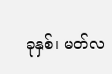ခုနှစ်၊ မတ်လ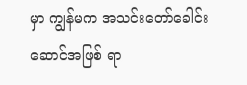မှာ ကျွန်မက အသင်းတော်ခေါင်းဆောင်အဖြစ် ရာ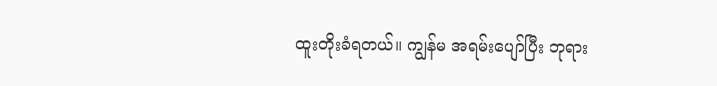ထူးတိုးခံရတယ်။ ကျွန်မ အရမ်းပျော်ပြီး ဘုရား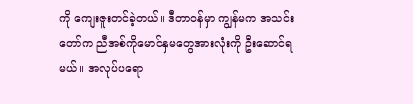ကို ကျေးဇူးတင်ခဲ့တယ်။ ဒီတာဝန်မှာ ကျွန်မက အသင်းတော်က ညီအစ်ကိုမောင်နှမတွေအားလုံးကို ဦးဆောင်ရမယ်။ အလုပ်ပရော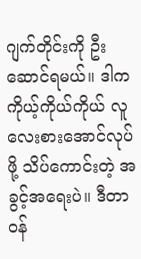ဂျက်တိုင်းကို ဦးဆောင်ရမယ်။ ဒါက ကိုယ့်ကိုယ်ကိုယ် လူလေးစားအောင်လုပ်ဖို့ သိပ်ကောင်းတဲ့ အခွင့်အရေးပဲ။ ဒီတာဝန်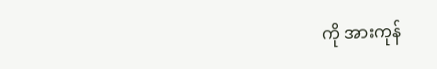ကို အားကုန်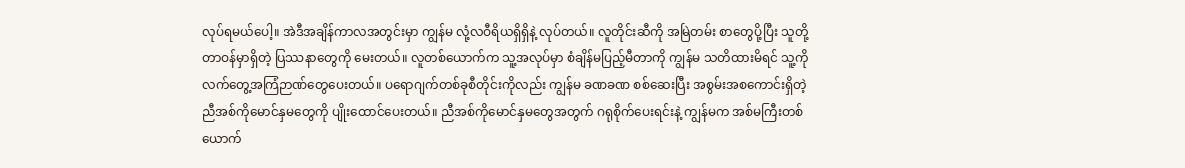လုပ်ရမယ်ပေါ့။ အဲဒီအချိန်ကာလအတွင်းမှာ ကျွန်မ လုံ့လဝီရိယရှိရှိနဲ့ လုပ်တယ်။ လူတိုင်းဆီကို အမြဲတမ်း စာတွေပို့ပြီး သူတို့တာဝန်မှာရှိတဲ့ ပြဿနာတွေကို မေးတယ်။ လူတစ်ယောက်က သူ့အလုပ်မှာ စံချိန်မပြည့်မီတာကို ကျွန်မ သတိထားမိရင် သူ့ကို လက်တွေ့အကြံဉာဏ်တွေပေးတယ်။ ပရောဂျက်တစ်ခုစီတိုင်းကိုလည်း ကျွန်မ ခဏခဏ စစ်ဆေးပြီး အစွမ်းအစကောင်းရှိတဲ့ ညီအစ်ကိုမောင်နှမတွေကို ပျိုးထောင်ပေးတယ်။ ညီအစ်ကိုမောင်နှမတွေအတွက် ဂရုစိုက်ပေးရင်းနဲ့ ကျွန်မက အစ်မကြီးတစ်ယောက်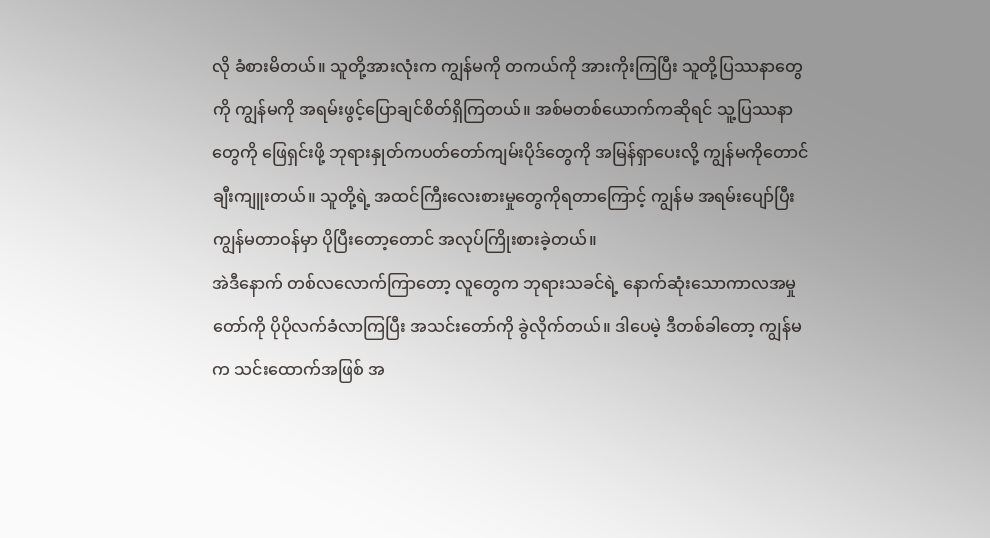လို ခံစားမိတယ်။ သူတို့အားလုံးက ကျွန်မကို တကယ်ကို အားကိုးကြပြီး သူတို့ပြဿနာတွေကို ကျွန်မကို အရမ်းဖွင့်ပြောချင်စိတ်ရှိကြတယ်။ အစ်မတစ်ယောက်ကဆိုရင် သူ့ပြဿနာတွေကို ဖြေရှင်းဖို့ ဘုရားနှုတ်ကပတ်တော်ကျမ်းပိုဒ်တွေကို အမြန်ရှာပေးလို့ ကျွန်မကိုတောင် ချီးကျူးတယ်။ သူတို့ရဲ့ အထင်ကြီးလေးစားမှုတွေကိုရတာကြောင့် ကျွန်မ အရမ်းပျော်ပြီး ကျွန်မတာဝန်မှာ ပိုပြီးတော့တောင် အလုပ်ကြိုးစားခဲ့တယ်။
အဲဒီနောက် တစ်လလောက်ကြာတော့ လူတွေက ဘုရားသခင်ရဲ့ နောက်ဆုံးသောကာလအမှုတော်ကို ပိုပိုလက်ခံလာကြပြီး အသင်းတော်ကို ခွဲလိုက်တယ်။ ဒါပေမဲ့ ဒီတစ်ခါတော့ ကျွန်မက သင်းထောက်အဖြစ် အ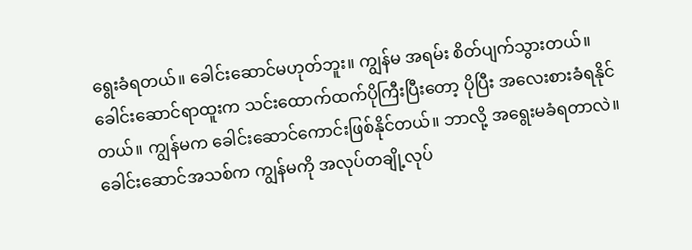ရွေးခံရတယ်။ ခေါင်းဆောင်မဟုတ်ဘူး။ ကျွန်မ အရမ်း စိတ်ပျက်သွားတယ်။ ခေါင်းဆောင်ရာထူးက သင်းထောက်ထက်ပိုကြီးပြီးတော့ ပိုပြီး အလေးစားခံရနိုင်တယ်။ ကျွန်မက ခေါင်းဆောင်ကောင်းဖြစ်နိုင်တယ်။ ဘာလို့ အရွေးမခံရတာလဲ။ ခေါင်းဆောင်အသစ်က ကျွန်မကို အလုပ်တချို့လုပ်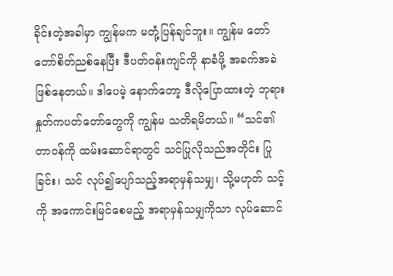ခိုင်းတဲ့အခါမှာ ကျွန်မက မတုံ့ပြန်ချင်ဘူး။ ကျွန်မ တော်တော်စိတ်ညစ်နေပြီး ဒီပတ်ဝန်းကျင်ကို နာခံဖို့ အခက်အခဲဖြစ်နေတယ်။ ဒါပေမဲ့ နောက်တော့ ဒီလိုပြောထားတဲ့ ဘုရားနှုတ်ကပတ်တော်တွေကို ကျွန်မ သတိရမိတယ်။ “သင်၏တာဝန်ကို ထမ်းဆောင်ရာတွင် သင်ပြုလိုသည်အတိုင်း ပြုခြင်း၊ သင် လုပ်၍ပျော်သည့်အရာမှန်သမျှ၊ သို့မဟုတ် သင့်ကို အကောင်းမြင်စေမည့် အရာမှန်သမျှကိုသာ လုပ်ဆောင်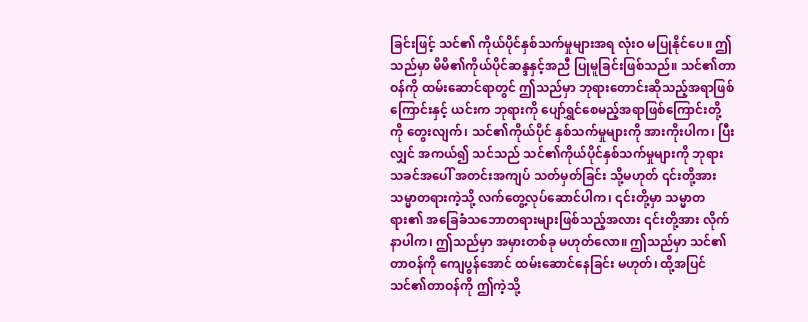ခြင်းဖြင့် သင်၏ ကိုယ်ပိုင်နှစ်သက်မှုများအရ လုံးဝ မပြုနိုင်ပေ။ ဤသည်မှာ မိမိ၏ကိုယ်ပိုင်ဆန္ဒနှင့်အညီ ပြုမူခြင်းဖြစ်သည်။ သင်၏တာဝန်ကို ထမ်းဆောင်ရာတွင် ဤသည်မှာ ဘုရားတောင်းဆိုသည့်အရာဖြစ်ကြောင်းနှင့် ယင်းက ဘုရားကို ပျော်ရွှင်စေမည့်အရာဖြစ်ကြောင်းတို့ကို တွေးလျက်၊ သင်၏ကိုယ်ပိုင် နှစ်သက်မှုများကို အားကိုးပါက၊ ပြီးလျှင် အကယ်၍ သင်သည် သင်၏ကိုယ်ပိုင်နှစ်သက်မှုများကို ဘုရားသခင်အပေါ် အတင်းအကျပ် သတ်မှတ်ခြင်း သို့မဟုတ် ၎င်းတို့အား သမ္မာတရားကဲ့သို့ လက်တွေ့လုပ်ဆောင်ပါက၊ ၎င်းတို့မှာ သမ္မာတရား၏ အခြေခံသဘောတရားများဖြစ်သည့်အလား ၎င်းတို့အား လိုက်နာပါက၊ ဤသည်မှာ အမှားတစ်ခု မဟုတ်လော။ ဤသည်မှာ သင်၏တာဝန်ကို ကျေပွန်အောင် ထမ်းဆောင်နေခြင်း မဟုတ်၊ ထို့အပြင် သင်၏တာဝန်ကို ဤကဲ့သို့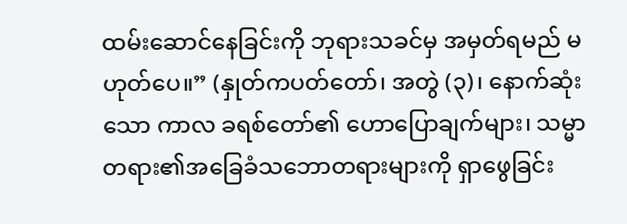ထမ်းဆောင်နေခြင်းကို ဘုရားသခင်မှ အမှတ်ရမည် မဟုတ်ပေ။” (နှုတ်ကပတ်တော်၊ အတွဲ (၃)၊ နောက်ဆုံးသော ကာလ ခရစ်တော်၏ ဟောပြောချက်များ၊ သမ္မာတရား၏အခြေခံသဘောတရားများကို ရှာဖွေခြင်း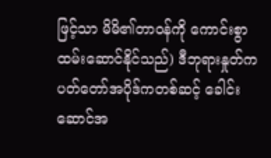ဖြင့်သာ မိမိ၏တာဝန်ကို ကောင်းစွာ ထမ်းဆောင်နိုင်သည်) ဒီဘုရားနှုတ်ကပတ်တော်အပိုဒ်ကတစ်ဆင့် ခေါင်းဆောင်အ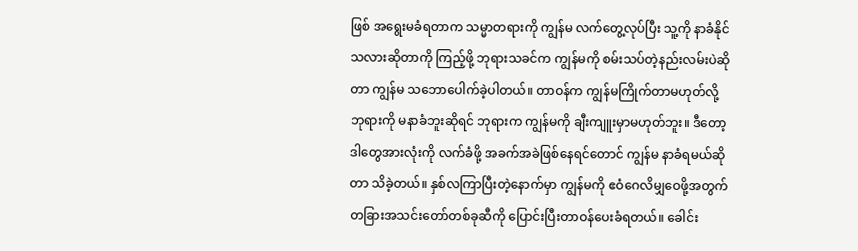ဖြစ် အရွေးမခံရတာက သမ္မာတရားကို ကျွန်မ လက်တွေ့လုပ်ပြီး သူ့ကို နာခံနိုင်သလားဆိုတာကို ကြည့်ဖို့ ဘုရားသခင်က ကျွန်မကို စမ်းသပ်တဲ့နည်းလမ်းပဲဆိုတာ ကျွန်မ သဘောပေါက်ခဲ့ပါတယ်။ တာဝန်က ကျွန်မကြိုက်တာမဟုတ်လို့ ဘုရားကို မနာခံဘူးဆိုရင် ဘုရားက ကျွန်မကို ချီးကျူးမှာမဟုတ်ဘူး။ ဒီတော့ ဒါတွေအားလုံးကို လက်ခံဖို့ အခက်အခဲဖြစ်နေရင်တောင် ကျွန်မ နာခံရမယ်ဆိုတာ သိခဲ့တယ်။ နှစ်လကြာပြီးတဲ့နောက်မှာ ကျွန်မကို ဧဝံဂေလိမျှဝေဖို့အတွက် တခြားအသင်းတော်တစ်ခုဆီကို ပြောင်းပြီးတာဝန်ပေးခံရတယ်။ ခေါင်း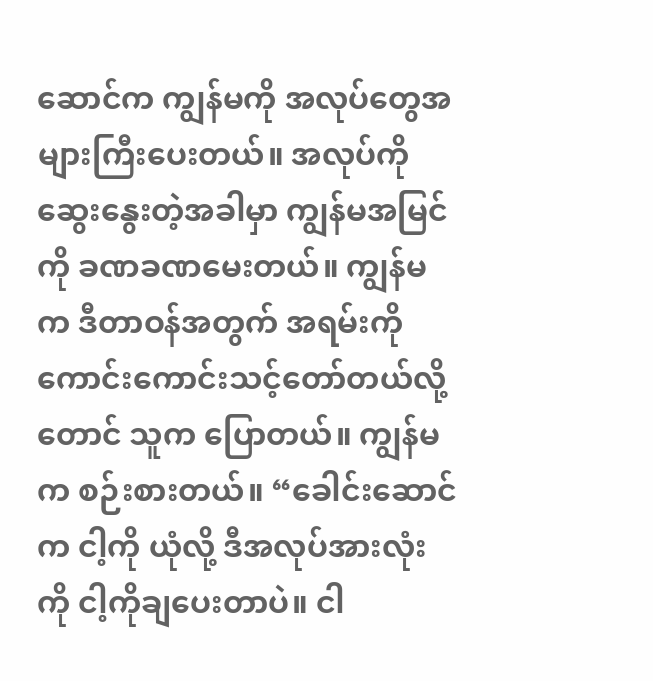ဆောင်က ကျွန်မကို အလုပ်တွေအများကြီးပေးတယ်။ အလုပ်ကို ဆွေးနွေးတဲ့အခါမှာ ကျွန်မအမြင်ကို ခဏခဏမေးတယ်။ ကျွန်မက ဒီတာဝန်အတွက် အရမ်းကို ကောင်းကောင်းသင့်တော်တယ်လို့တောင် သူက ပြောတယ်။ ကျွန်မက စဉ်းစားတယ်။ “ခေါင်းဆောင်က ငါ့ကို ယုံလို့ ဒီအလုပ်အားလုံးကို ငါ့ကိုချပေးတာပဲ။ ငါ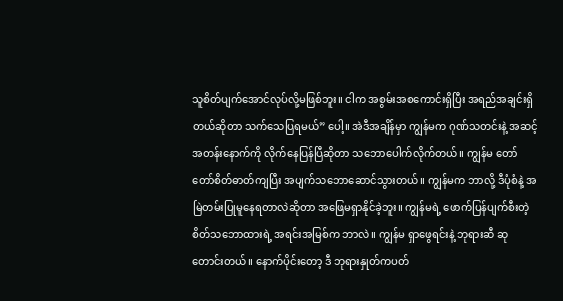သူစိတ်ပျက်အောင်လုပ်လို့မဖြစ်ဘူး။ ငါက အစွမ်းအစကောင်းရှိပြီး အရည်အချင်းရှိတယ်ဆိုတာ သက်သေပြရမယ်” ပေါ့။ အဲဒီအချိန်မှာ ကျွန်မက ဂုဏ်သတင်းနဲ့ အဆင့်အတန်းနောက်ကို လိုက်နေပြန်ပြီဆိုတာ သဘောပေါက်လိုက်တယ်။ ကျွန်မ တော်တော်စိတ်ဓာတ်ကျပြီး အပျက်သဘောဆောင်သွားတယ်။ ကျွန်မက ဘာလို့ ဒီပုံစံနဲ့ အမြဲတမ်းပြုမူနေရတာလဲဆိုတာ အဖြေမရှာနိုင်ခဲ့ဘူး။ ကျွန်မရဲ့ ဖောက်ပြန်ပျက်စီးတဲ့ စိတ်သဘောထားရဲ့ အရင်းအမြစ်က ဘာလဲ။ ကျွန်မ ရှာဖွေရင်းနဲ့ ဘုရားဆီ ဆုတောင်းတယ်။ နောက်ပိုင်းတော့ ဒီ ဘုရားနှုတ်ကပတ်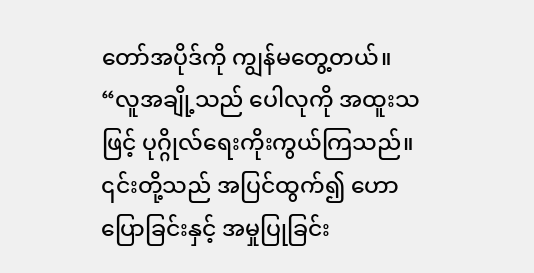တော်အပိုဒ်ကို ကျွန်မတွေ့တယ်။ “လူအချို့သည် ပေါလုကို အထူးသဖြင့် ပုဂ္ဂိုလ်ရေးကိုးကွယ်ကြသည်။ ၎င်းတို့သည် အပြင်ထွက်၍ ဟောပြောခြင်းနှင့် အမှုပြုခြင်း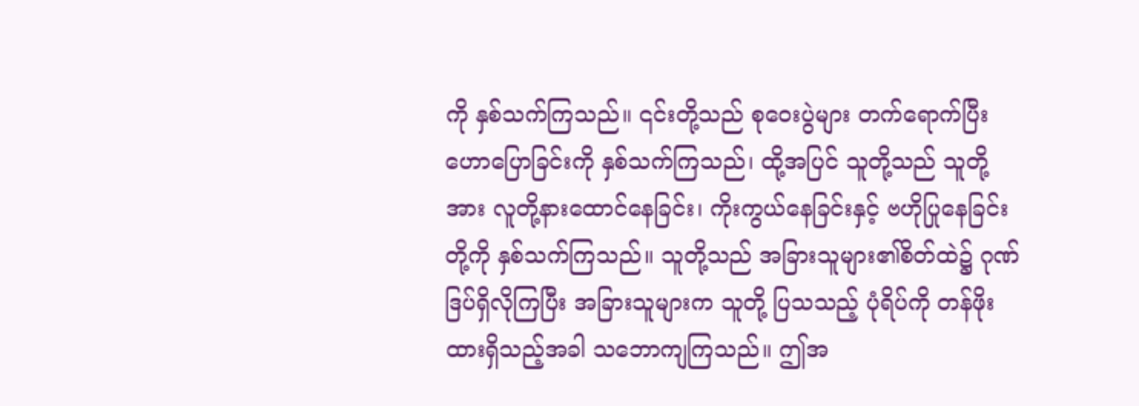ကို နှစ်သက်ကြသည်။ ၎င်းတို့သည် စုဝေးပွဲများ တက်ရောက်ပြီး ဟောပြောခြင်းကို နှစ်သက်ကြသည်၊ ထို့အပြင် သူတို့သည် သူတို့အား လူတို့နားထောင်နေခြင်း၊ ကိုးကွယ်နေခြင်းနှင့် ဗဟိုပြုနေခြင်းတို့ကို နှစ်သက်ကြသည်။ သူတို့သည် အခြားသူများ၏စိတ်ထဲ၌ ဂုဏ်ဒြပ်ရှိလိုကြပြီး အခြားသူများက သူတို့ ပြသသည့် ပုံရိပ်ကို တန်ဖိုးထားရှိသည့်အခါ သဘောကျကြသည်။ ဤအ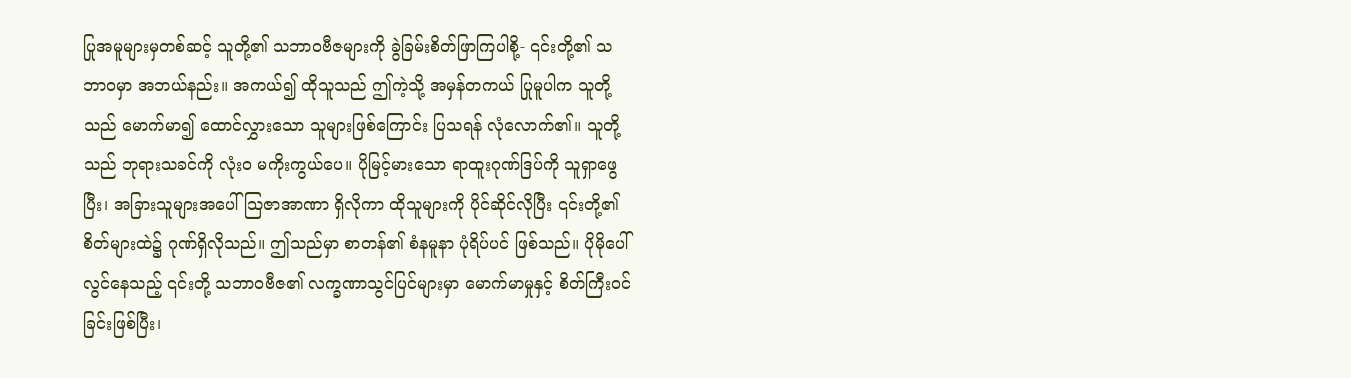ပြုအမူများမှတစ်ဆင့် သူတို့၏ သဘာဝဗီဇများကို ခွဲခြမ်းစိတ်ဖြာကြပါစို့- ၎င်းတို့၏ သဘာဝမှာ အဘယ်နည်း။ အကယ်၍ ထိုသူသည် ဤကဲ့သို့ အမှန်တကယ် ပြုမူပါက သူတို့သည် မောက်မာ၍ ထောင်လွှားသော သူများဖြစ်ကြောင်း ပြသရန် လုံလောက်၏။ သူတို့သည် ဘုရားသခင်ကို လုံးဝ မကိုးကွယ်ပေ။ ပိုမြင့်မားသော ရာထူးဂုဏ်ဒြပ်ကို သူရှာဖွေပြီး၊ အခြားသူများအပေါ် သြဇာအာဏာ ရှိလိုကာ ထိုသူများကို ပိုင်ဆိုင်လိုပြီး ၎င်းတို့၏ စိတ်များထဲ၌ ဂုဏ်ရှိလိုသည်။ ဤသည်မှာ စာတန်၏ စံနမူနာ ပုံရိပ်ပင် ဖြစ်သည်။ ပိုမိုပေါ်လွင်နေသည့် ၎င်းတို့ သဘာဝဗီဇ၏ လက္ခဏာသွင်ပြင်များမှာ မောက်မာမှုနှင့် စိတ်ကြီးဝင်ခြင်းဖြစ်ပြီး၊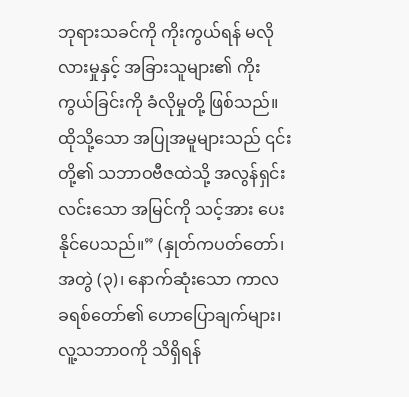ဘုရားသခင်ကို ကိုးကွယ်ရန် မလိုလားမှုနှင့် အခြားသူများ၏ ကိုးကွယ်ခြင်းကို ခံလိုမှုတို့ ဖြစ်သည်။ ထိုသို့သော အပြုအမူများသည် ၎င်းတို့၏ သဘာဝဗီဇထဲသို့ အလွန်ရှင်းလင်းသော အမြင်ကို သင့်အား ပေးနိုင်ပေသည်။” (နှုတ်ကပတ်တော်၊ အတွဲ (၃)၊ နောက်ဆုံးသော ကာလ ခရစ်တော်၏ ဟောပြောချက်များ၊ လူ့သဘာဝကို သိရှိရန်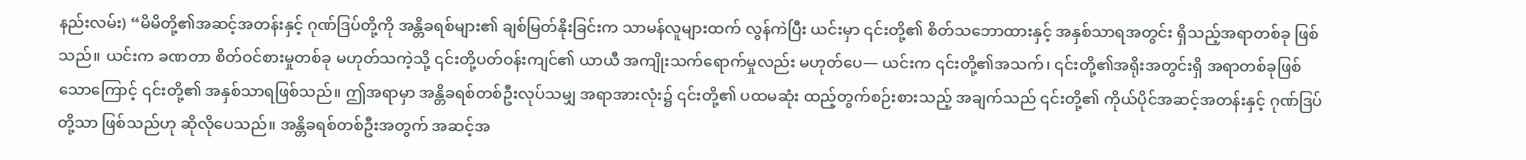နည်းလမ်း) “မိမိတို့၏အဆင့်အတန်းနှင့် ဂုဏ်ဒြပ်တို့ကို အန္တိခရစ်များ၏ ချစ်မြတ်နိုးခြင်းက သာမန်လူများထက် လွန်ကဲပြီး ယင်းမှာ ၎င်းတို့၏ စိတ်သဘောထားနှင့် အနှစ်သာရအတွင်း ရှိသည့်အရာတစ်ခု ဖြစ်သည်။ ယင်းက ခဏတာ စိတ်ဝင်စားမှုတစ်ခု မဟုတ်သကဲ့သို့ ၎င်းတို့ပတ်ဝန်းကျင်၏ ယာယီ အကျိုးသက်ရောက်မှုလည်း မဟုတ်ပေ— ယင်းက ၎င်းတို့၏အသက်၊ ၎င်းတို့၏အရိုးအတွင်းရှိ အရာတစ်ခုဖြစ်သောကြောင့် ၎င်းတို့၏ အနှစ်သာရဖြစ်သည်။ ဤအရာမှာ အန္တိခရစ်တစ်ဦးလုပ်သမျှ အရာအားလုံး၌ ၎င်းတို့၏ ပထမဆုံး ထည့်တွက်စဉ်းစားသည့် အချက်သည် ၎င်းတို့၏ ကိုယ်ပိုင်အဆင့်အတန်းနှင့် ဂုဏ်ဒြပ်တို့သာ ဖြစ်သည်ဟု ဆိုလိုပေသည်။ အန္တိခရစ်တစ်ဦးအတွက် အဆင့်အ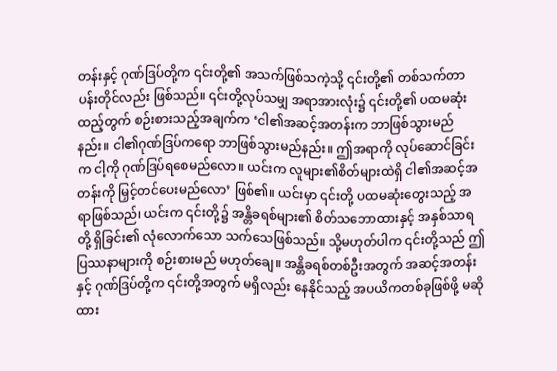တန်းနှင့် ဂုဏ်ဒြပ်တို့က ၎င်းတို့၏ အသက်ဖြစ်သကဲ့သို့ ၎င်းတို့၏ တစ်သက်တာ ပန်းတိုင်လည်း ဖြစ်သည်။ ၎င်းတို့လုပ်သမျှ အရာအားလုံး၌ ၎င်းတို့၏ ပထမဆုံး ထည့်တွက် စဉ်းစားသည့်အချက်က ‘ငါ၏အဆင့်အတန်းက ဘာဖြစ်သွားမည်နည်း။ ငါ၏ဂုဏ်ဒြပ်ကရော ဘာဖြစ်သွားမည်နည်း။ ဤအရာကို လုပ်ဆောင်ခြင်းက ငါ့ကို ဂုဏ်ဒြပ်ရစေမည်လော။ ယင်းက လူများ၏စိတ်များထဲရှိ ငါ၏အဆင့်အတန်းကို မြှင့်တင်ပေးမည်လော’ ဖြစ်၏။ ယင်းမှာ ၎င်းတို့ ပထမဆုံးတွေးသည့် အရာဖြစ်သည်၊ ယင်းက ၎င်းတို့၌ အန္တိခရစ်များ၏ စိတ်သဘောထားနှင့် အနှစ်သာရတို့ ရှိခြင်း၏ လုံလောက်သော သက်သေဖြစ်သည်။ သို့မဟုတ်ပါက ၎င်းတို့သည် ဤပြဿနာများကို စဉ်းစားမည် မဟုတ်ချေ။ အန္တိခရစ်တစ်ဦးအတွက် အဆင့်အတန်းနှင့် ဂုဏ်ဒြပ်တို့က ၎င်းတို့အတွက် မရှိလည်း နေနိုင်သည့် အပယိကတစ်ခုဖြစ်ဖို့ မဆိုထား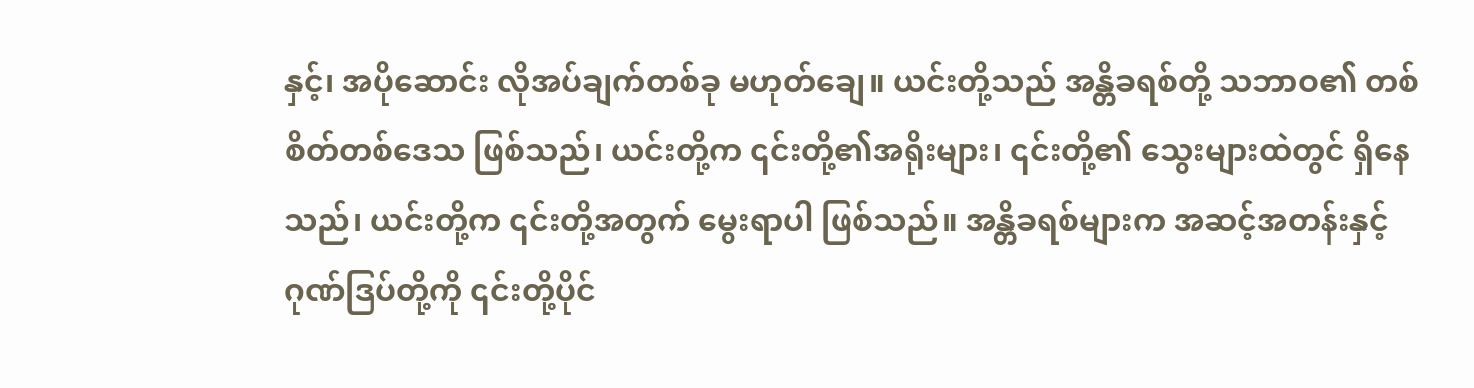နှင့်၊ အပိုဆောင်း လိုအပ်ချက်တစ်ခု မဟုတ်ချေ။ ယင်းတို့သည် အန္တိခရစ်တို့ သဘာဝ၏ တစ်စိတ်တစ်ဒေသ ဖြစ်သည်၊ ယင်းတို့က ၎င်းတို့၏အရိုးများ၊ ၎င်းတို့၏ သွေးများထဲတွင် ရှိနေသည်၊ ယင်းတို့က ၎င်းတို့အတွက် မွေးရာပါ ဖြစ်သည်။ အန္တိခရစ်များက အဆင့်အတန်းနှင့် ဂုဏ်ဒြပ်တို့ကို ၎င်းတို့ပိုင်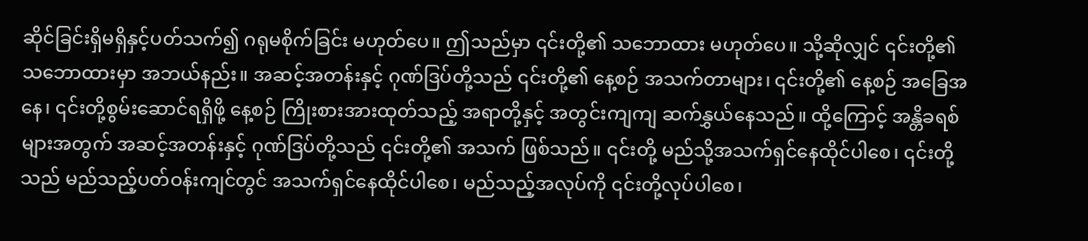ဆိုင်ခြင်းရှိမရှိနှင့်ပတ်သက်၍ ဂရုမစိုက်ခြင်း မဟုတ်ပေ။ ဤသည်မှာ ၎င်းတို့၏ သဘောထား မဟုတ်ပေ။ သို့ဆိုလျှင် ၎င်းတို့၏ သဘောထားမှာ အဘယ်နည်း။ အဆင့်အတန်းနှင့် ဂုဏ်ဒြပ်တို့သည် ၎င်းတို့၏ နေ့စဉ် အသက်တာများ၊ ၎င်းတို့၏ နေ့စဉ် အခြေအနေ၊ ၎င်းတို့စွမ်းဆောင်ရရှိဖို့ နေ့စဉ် ကြိုးစားအားထုတ်သည့် အရာတို့နှင့် အတွင်းကျကျ ဆက်နွှယ်နေသည်။ ထို့ကြောင့် အန္တိခရစ်များအတွက် အဆင့်အတန်းနှင့် ဂုဏ်ဒြပ်တို့သည် ၎င်းတို့၏ အသက် ဖြစ်သည်။ ၎င်းတို့ မည်သို့အသက်ရှင်နေထိုင်ပါစေ၊ ၎င်းတို့သည် မည်သည့်ပတ်ဝန်းကျင်တွင် အသက်ရှင်နေထိုင်ပါစေ၊ မည်သည့်အလုပ်ကို ၎င်းတို့လုပ်ပါစေ၊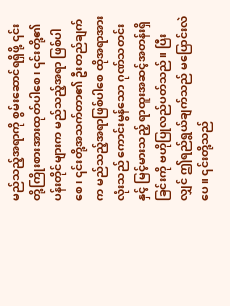မည်သည့်အရာကို စွမ်းဆောင်ရရှိဖို့ ၎င်းတို့ကြိုးစားအားထုတ်ပါစေ၊ ၎င်းတို့၏ ပန်းတိုင်များက မည်သည့်အရာ ဖြစ်ပါစေ၊ ၎င်းတို့အသက်တာ၏ ဦးတည်ချက်က မည်သည့်အရာဖြစ်ပါစေ ထိုအရာအားလုံးသည် ကောင်းမွန်သော ဂုဏ်သတင်းနှင့် မြင့်မားသည့် ရာထူးအဆင့်အတန်းရှိခြင်းကို ဗဟိုပြုလည်ပတ်သည်။ ပြီးလျှင် ဤရည်ရွယ်ချက်သည် မပြောင်းလဲပေ။ ၎င်းတို့သည်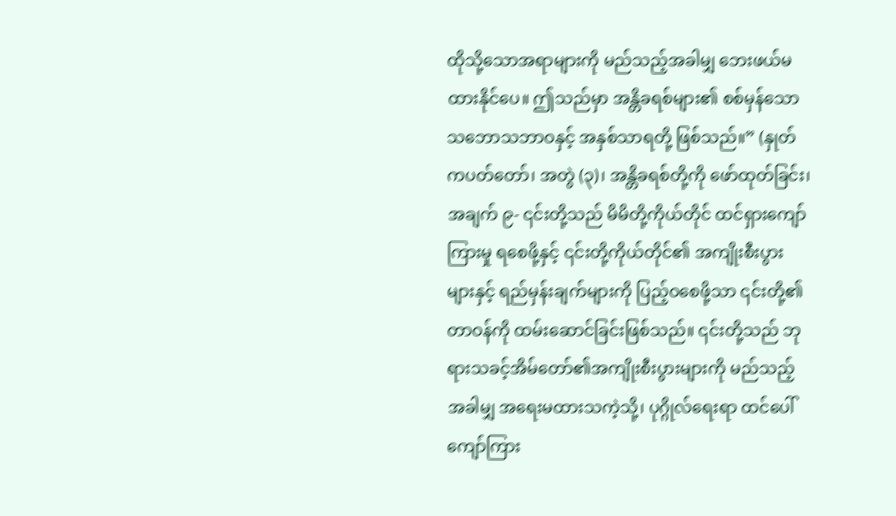ထိုသို့သောအရာများကို မည်သည့်အခါမျှ ဘေးဖယ်မထားနိုင်ပေ။ ဤသည်မှာ အန္တိခရစ်များ၏ စစ်မှန်သော သဘောသဘာဝနှင့် အနှစ်သာရတို့ ဖြစ်သည်။” (နှုတ်ကပတ်တော်၊ အတွဲ (၃)၊ အန္တိခရစ်တို့ကို ဖော်ထုတ်ခြင်း၊ အချက် ၉- ၎င်းတို့သည် မိမိတို့ကိုယ်တိုင် ထင်ရှားကျော်ကြားမှု ရစေဖို့နှင့် ၎င်းတို့ကိုယ်တိုင်၏ အကျိုးစီးပွားများနှင့် ရည်မှန်းချက်များကို ပြည့်ဝစေဖို့သာ ၎င်းတို့၏တာဝန်ကို ထမ်းဆောင်ခြင်းဖြစ်သည်။ ၎င်းတို့သည် ဘုရားသခင့်အိမ်တော်၏အကျိုးစီးပွားများကို မည်သည့်အခါမျှ အရေးမထားသကဲ့သို့၊ ပုဂ္ဂိုလ်ရေးရာ ထင်ပေါ်ကျော်ကြား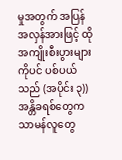မှုအတွက် အပြန်အလှန်အားဖြင့် ထိုအကျိုးစီးပွားများကိုပင် ပစ်ပယ်သည် (အပိုင်း ၃)) အန္တိခရစ်တွေက သာမန်လူတွေ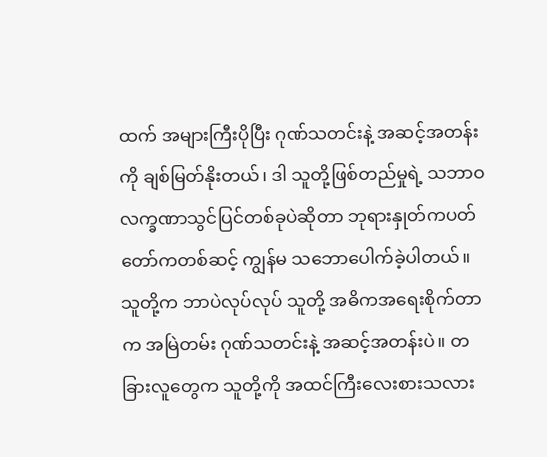ထက် အများကြီးပိုပြီး ဂုဏ်သတင်းနဲ့ အဆင့်အတန်းကို ချစ်မြတ်နိုးတယ်၊ ဒါ သူတို့ဖြစ်တည်မှုရဲ့ သဘာဝလက္ခဏာသွင်ပြင်တစ်ခုပဲဆိုတာ ဘုရားနှုတ်ကပတ်တော်ကတစ်ဆင့် ကျွန်မ သဘောပေါက်ခဲ့ပါတယ်။ သူတို့က ဘာပဲလုပ်လုပ် သူတို့ အဓိကအရေးစိုက်တာက အမြဲတမ်း ဂုဏ်သတင်းနဲ့ အဆင့်အတန်းပဲ။ တခြားလူတွေက သူတို့ကို အထင်ကြီးလေးစားသလား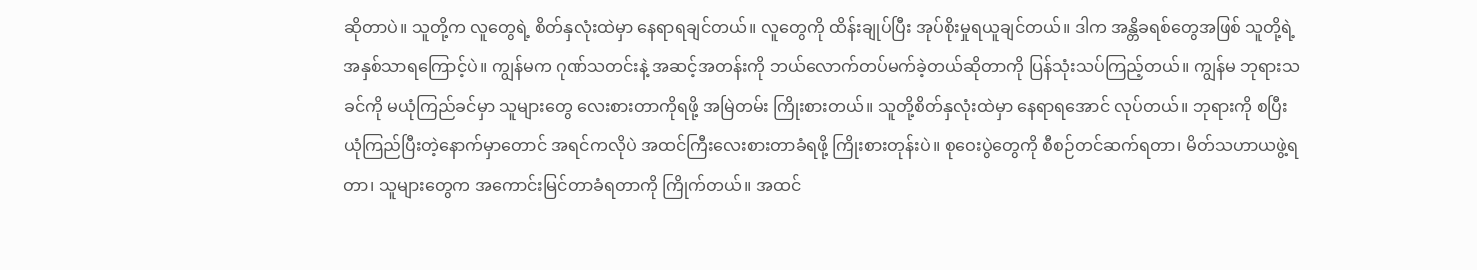ဆိုတာပဲ။ သူတို့က လူတွေရဲ့ စိတ်နှလုံးထဲမှာ နေရာရချင်တယ်။ လူတွေကို ထိန်းချုပ်ပြီး အုပ်စိုးမှုရယူချင်တယ်။ ဒါက အန္တိခရစ်တွေအဖြစ် သူတို့ရဲ့ အနှစ်သာရကြောင့်ပဲ။ ကျွန်မက ဂုဏ်သတင်းနဲ့ အဆင့်အတန်းကို ဘယ်လောက်တပ်မက်ခဲ့တယ်ဆိုတာကို ပြန်သုံးသပ်ကြည့်တယ်။ ကျွန်မ ဘုရားသခင်ကို မယုံကြည်ခင်မှာ သူများတွေ လေးစားတာကိုရဖို့ အမြဲတမ်း ကြိုးစားတယ်။ သူတို့စိတ်နှလုံးထဲမှာ နေရာရအောင် လုပ်တယ်။ ဘုရားကို စပြီး ယုံကြည်ပြီးတဲ့နောက်မှာတောင် အရင်ကလိုပဲ အထင်ကြီးလေးစားတာခံရဖို့ ကြိုးစားတုန်းပဲ။ စုဝေးပွဲတွေကို စီစဉ်တင်ဆက်ရတာ၊ မိတ်သဟာယဖွဲ့ရတာ၊ သူများတွေက အကောင်းမြင်တာခံရတာကို ကြိုက်တယ်။ အထင်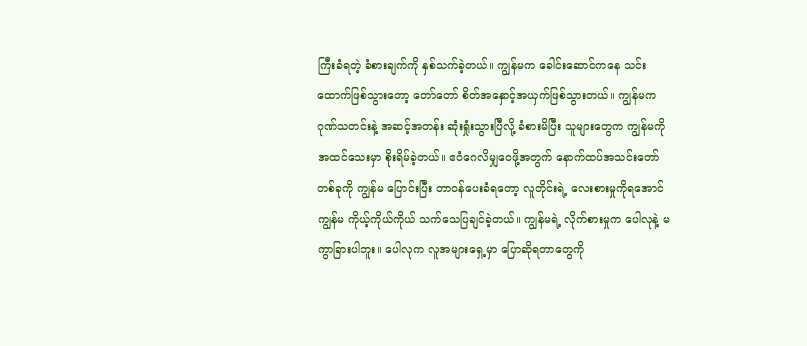ကြီးခံရတဲ့ ခံစားချက်ကို နှစ်သက်ခဲ့တယ်။ ကျွန်မက ခေါင်းဆောင်ကနေ သင်းထောက်ဖြစ်သွားတော့ တော်တော် စိတ်အနှောင့်အယှက်ဖြစ်သွားတယ်။ ကျွန်မက ဂုဏ်သတင်းနဲ့ အဆင့်အတန်း ဆုံးရှုံးသွားပြီလို့ ခံစားမိပြီး သူများတွေက ကျွန်မကို အထင်သေးမှာ စိုးရိမ်ခဲ့တယ်။ ဧဝံဂေလိမျှဝေဖို့အတွက် နောက်ထပ်အသင်းတော်တစ်ခုကို ကျွန်မ ပြောင်းပြီး တာဝန်ပေးခံရတော့ လူတိုင်းရဲ့ လေးစားမှုကိုရအောင် ကျွန်မ ကိုယ့်ကိုယ်ကိုယ် သက်သေပြချင်ခဲ့တယ်။ ကျွန်မရဲ့ လိုက်စားမှုက ပေါလုနဲ့ မကွာခြားပါဘူး။ ပေါလုက လူအများရှေ့မှာ ပြောဆိုရတာတွေကို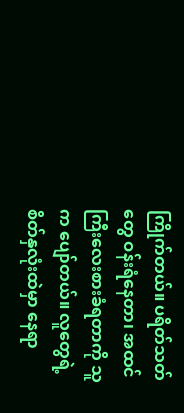ကြိုက်တယ်။ ပရိတ်သတ်တွေ ဝန်းရံနေတာ၊ အထင်ကြီးလေးစားခံရတာကို သူက ပျော်တယ်။ လူတွေရဲ့ စိတ်နှလုံးထဲမှာ နေရာ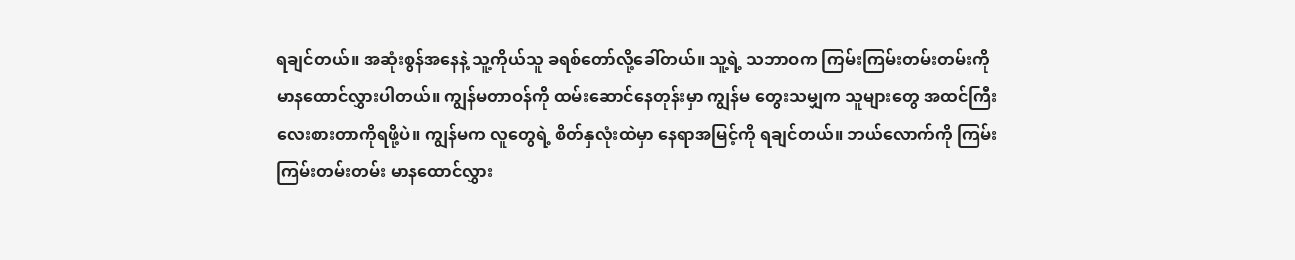ရချင်တယ်။ အဆုံးစွန်အနေနဲ့ သူ့ကိုယ်သူ ခရစ်တော်လို့ခေါ်တယ်။ သူ့ရဲ့ သဘာဝက ကြမ်းကြမ်းတမ်းတမ်းကို မာနထောင်လွှားပါတယ်။ ကျွန်မတာဝန်ကို ထမ်းဆောင်နေတုန်းမှာ ကျွန်မ တွေးသမျှက သူများတွေ အထင်ကြီးလေးစားတာကိုရဖို့ပဲ။ ကျွန်မက လူတွေရဲ့ စိတ်နှလုံးထဲမှာ နေရာအမြင့်ကို ရချင်တယ်။ ဘယ်လောက်ကို ကြမ်းကြမ်းတမ်းတမ်း မာနထောင်လွှား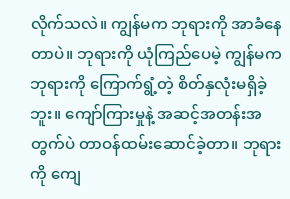လိုက်သလဲ။ ကျွန်မက ဘုရားကို အာခံနေတာပဲ။ ဘုရားကို ယုံကြည်ပေမဲ့ ကျွန်မက ဘုရားကို ကြောက်ရွံ့တဲ့ စိတ်နှလုံးမရှိခဲ့ဘူး။ ကျော်ကြားမှုနဲ့ အဆင့်အတန်းအတွက်ပဲ တာဝန်ထမ်းဆောင်ခဲ့တာ။ ဘုရားကို ကျေ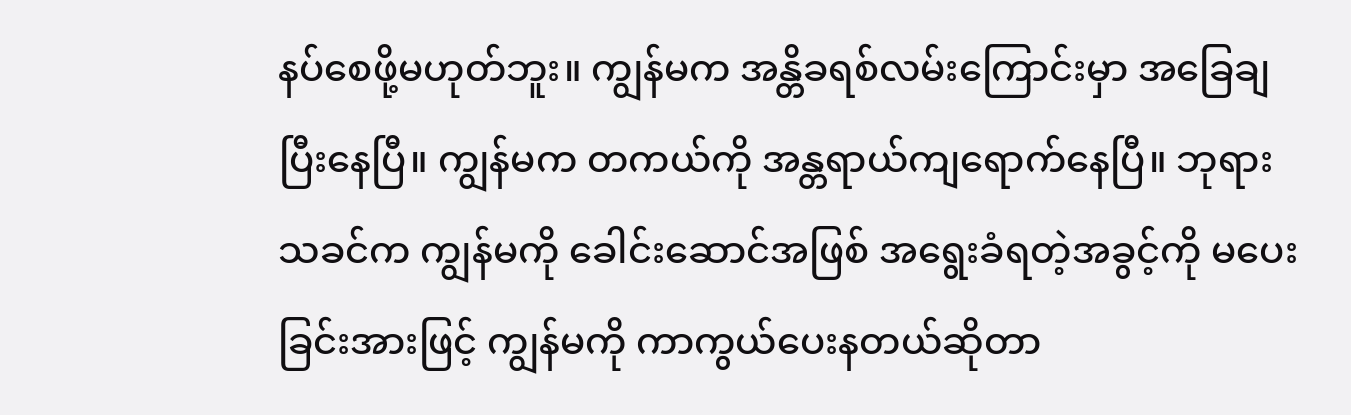နပ်စေဖို့မဟုတ်ဘူး။ ကျွန်မက အန္တိခရစ်လမ်းကြောင်းမှာ အခြေချပြီးနေပြီ။ ကျွန်မက တကယ်ကို အန္တရာယ်ကျရောက်နေပြီ။ ဘုရားသခင်က ကျွန်မကို ခေါင်းဆောင်အဖြစ် အရွေးခံရတဲ့အခွင့်ကို မပေးခြင်းအားဖြင့် ကျွန်မကို ကာကွယ်ပေးနတယ်ဆိုတာ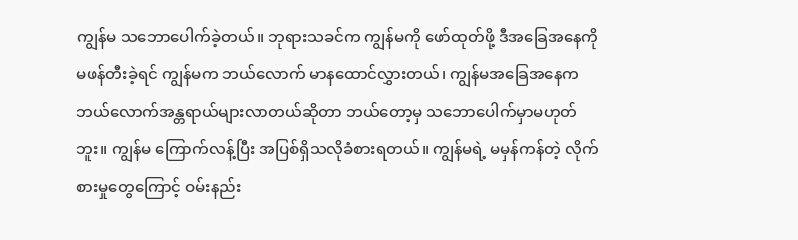ကျွန်မ သဘောပေါက်ခဲ့တယ်။ ဘုရားသခင်က ကျွန်မကို ဖော်ထုတ်ဖို့ ဒီအခြေအနေကို မဖန်တီးခဲ့ရင် ကျွန်မက ဘယ်လောက် မာနထောင်လွှားတယ်၊ ကျွန်မအခြေအနေက ဘယ်လောက်အန္တရာယ်များလာတယ်ဆိုတာ ဘယ်တော့မှ သဘောပေါက်မှာမဟုတ်ဘူး။ ကျွန်မ ကြောက်လန့်ပြီး အပြစ်ရှိသလိုခံစားရတယ်။ ကျွန်မရဲ့ မမှန်ကန်တဲ့ လိုက်စားမှုတွေကြောင့် ဝမ်းနည်း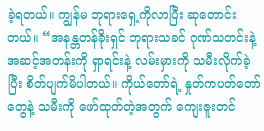ခဲ့ရတယ်။ ကျွန်မ ဘုရားရှေ့ကိုလာပြီး ဆုတောင်းတယ်။ “အနန္တတန်ခိုးရှင် ဘုရားသခင် ဂုဏ်သတင်းနဲ့ အဆင့်အတန်းကို ရှာရင်းနဲ့ လမ်းမှားကို သမီးလိုက်ခဲ့ပြီး စိတ်ပျက်မိပါတယ်။ ကိုယ်တော်ရဲ့ နှုတ်ကပတ်တော်တွေနဲ့ သမီးကို ဖော်ထုတ်တဲ့အတွက် ကျေးဇူးတင်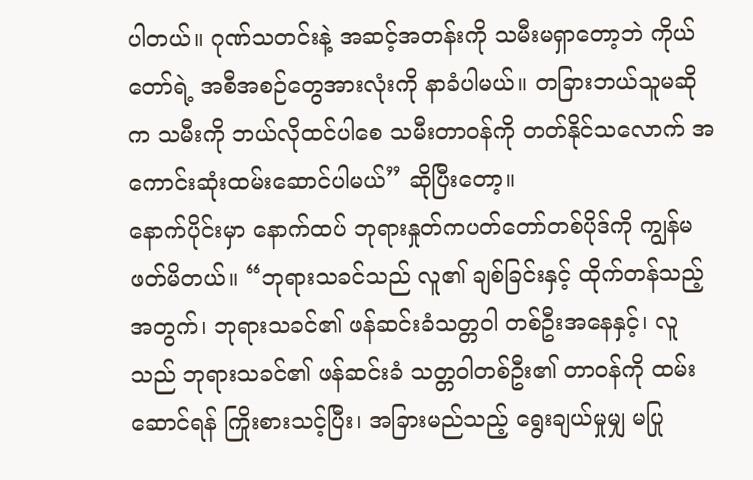ပါတယ်။ ဂုဏ်သတင်းနဲ့ အဆင့်အတန်းကို သမီးမရှာတော့ဘဲ ကိုယ်တော်ရဲ့ အစီအစဉ်တွေအားလုံးကို နာခံပါမယ်။ တခြားဘယ်သူမဆိုက သမီးကို ဘယ်လိုထင်ပါစေ သမီးတာဝန်ကို တတ်နိုင်သလောက် အကောင်းဆုံးထမ်းဆောင်ပါမယ်” ဆိုပြီးတော့။
နောက်ပိုင်းမှာ နောက်ထပ် ဘုရားနှုတ်ကပတ်တော်တစ်ပိုဒ်ကို ကျွန်မ ဖတ်မိတယ်။ “ဘုရားသခင်သည် လူ၏ ချစ်ခြင်းနှင့် ထိုက်တန်သည့်အတွက်၊ ဘုရားသခင်၏ ဖန်ဆင်းခံသတ္တဝါ တစ်ဦးအနေနှင့်၊ လူသည် ဘုရားသခင်၏ ဖန်ဆင်းခံ သတ္တဝါတစ်ဦး၏ တာဝန်ကို ထမ်းဆောင်ရန် ကြိုးစားသင့်ပြီး၊ အခြားမည်သည့် ရွေးချယ်မှုမျှ မပြု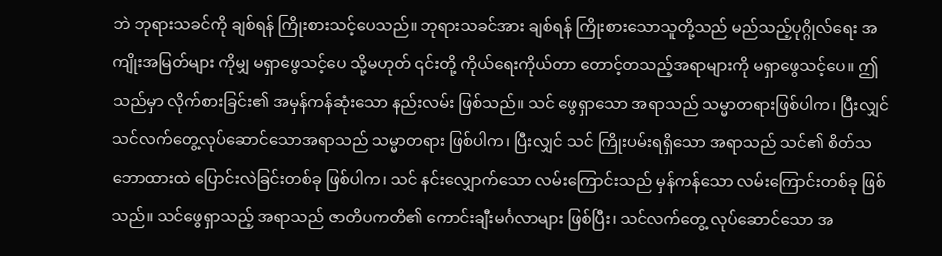ဘဲ ဘုရားသခင်ကို ချစ်ရန် ကြိုးစားသင့်ပေသည်။ ဘုရားသခင်အား ချစ်ရန် ကြိုးစားသောသူတို့သည် မည်သည့်ပုဂ္ဂိုလ်ရေး အကျိုးအမြတ်များ ကိုမျှ မရှာဖွေသင့်ပေ သို့မဟုတ် ၎င်းတို့ ကိုယ်ရေးကိုယ်တာ တောင့်တသည့်အရာများကို မရှာဖွေသင့်ပေ။ ဤသည်မှာ လိုက်စားခြင်း၏ အမှန်ကန်ဆုံးသော နည်းလမ်း ဖြစ်သည်။ သင် ဖွေရှာသော အရာသည် သမ္မာတရားဖြစ်ပါက၊ ပြီးလျှင် သင်လက်တွေ့လုပ်ဆောင်သောအရာသည် သမ္မာတရား ဖြစ်ပါက၊ ပြီးလျှင် သင် ကြိုးပမ်းရရှိသော အရာသည် သင်၏ စိတ်သဘောထားထဲ ပြောင်းလဲခြင်းတစ်ခု ဖြစ်ပါက၊ သင် နင်းလျှောက်သော လမ်းကြောင်းသည် မှန်ကန်သော လမ်းကြောင်းတစ်ခု ဖြစ်သည်။ သင်ဖွေရှာသည့် အရာသည် ဇာတိပကတိ၏ ကောင်းချီးမင်္ဂလာများ ဖြစ်ပြီး၊ သင်လက်တွေ့ လုပ်ဆောင်သော အ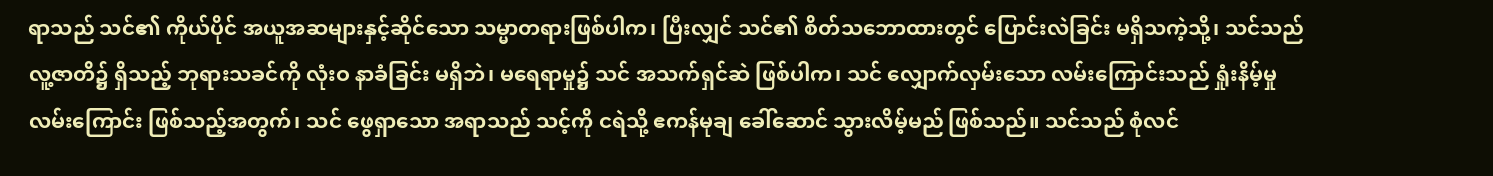ရာသည် သင်၏ ကိုယ်ပိုင် အယူအဆများနှင့်ဆိုင်သော သမ္မာတရားဖြစ်ပါက၊ ပြီးလျှင် သင်၏ စိတ်သဘောထားတွင် ပြောင်းလဲခြင်း မရှိသကဲ့သို့၊ သင်သည် လူ့ဇာတိ၌ ရှိသည့် ဘုရားသခင်ကို လုံးဝ နာခံခြင်း မရှိဘဲ၊ မရေရာမှု၌ သင် အသက်ရှင်ဆဲ ဖြစ်ပါက၊ သင် လျှောက်လှမ်းသော လမ်းကြောင်းသည် ရှုံးနိမ့်မှု လမ်းကြောင်း ဖြစ်သည့်အတွက်၊ သင် ဖွေရှာသော အရာသည် သင့်ကို ငရဲသို့ ဧကန်မုချ ခေါ်ဆောင် သွားလိမ့်မည် ဖြစ်သည်။ သင်သည် စုံလင်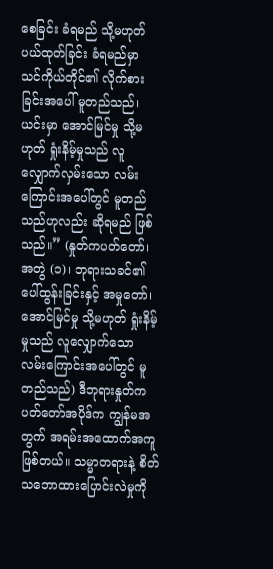စေခြင်း ခံရမည် သို့မဟုတ် ပယ်ထုတ်ခြင်း ခံရမည်မှာ သင်ကိုယ်တိုင်၏ လိုက်စားခြင်းအပေါ် မူတည်သည်၊ ယင်းမှာ အောင်မြင်မှု သို့မဟုတ် ရှုံးနိမ့်မှုသည် လူ လျှောက်လှမ်းသော လမ်းကြောင်းအပေါ်တွင် မူတည်သည်ဟုလည်း ဆိုရမည် ဖြစ်သည်။” (နှုတ်ကပတ်တော်၊ အတွဲ (၁)၊ ဘုရားသခင်၏ ပေါ်ထွန်းခြင်းနှင့် အမှုတော်၊ အောင်မြင်မှု သို့မဟုတ် ရှုံးနိမ့်မှုသည် လူလျှောက်သော လမ်းကြောင်းအပေါ်တွင် မူတည်သည်) ဒီဘုရားနှုတ်ကပတ်တော်အပိုဒ်က ကျွန်မအတွက် အရမ်းအထောက်အကူဖြစ်တယ်။ သမ္မာတရားနဲ့ စိတ်သဘောထားပြောင်းလဲမှုကို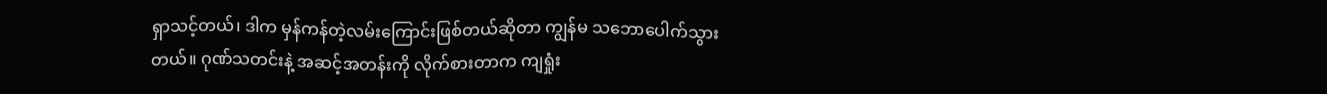ရှာသင့်တယ်၊ ဒါက မှန်ကန်တဲ့လမ်းကြောင်းဖြစ်တယ်ဆိုတာ ကျွန်မ သဘောပေါက်သွားတယ်။ ဂုဏ်သတင်းနဲ့ အဆင့်အတန်းကို လိုက်စားတာက ကျရှုံး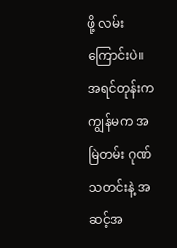ဖို့ လမ်းကြောင်းပဲ။ အရင်တုန်းက ကျွန်မက အမြဲတမ်း ဂုဏ်သတင်းနဲ့ အဆင့်အ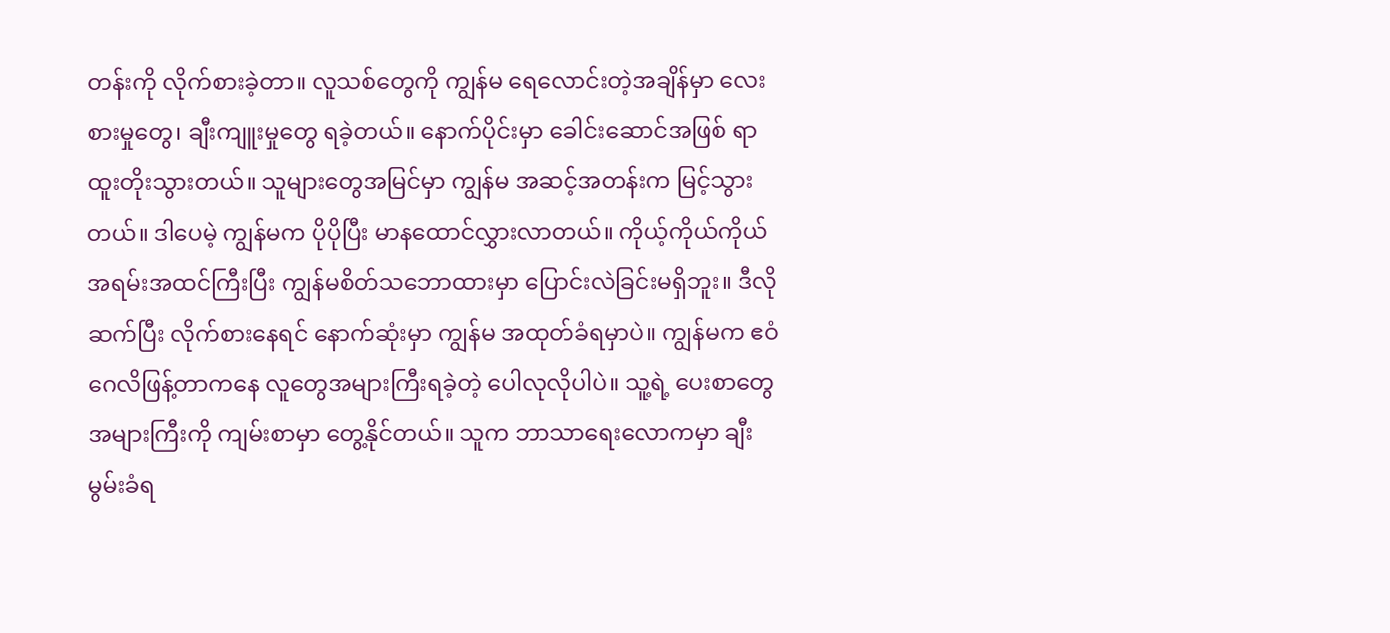တန်းကို လိုက်စားခဲ့တာ။ လူသစ်တွေကို ကျွန်မ ရေလောင်းတဲ့အချိန်မှာ လေးစားမှုတွေ၊ ချီးကျူးမှုတွေ ရခဲ့တယ်။ နောက်ပိုင်းမှာ ခေါင်းဆောင်အဖြစ် ရာထူးတိုးသွားတယ်။ သူများတွေအမြင်မှာ ကျွန်မ အဆင့်အတန်းက မြင့်သွားတယ်။ ဒါပေမဲ့ ကျွန်မက ပိုပိုပြီး မာနထောင်လွှားလာတယ်။ ကိုယ့်ကိုယ်ကိုယ် အရမ်းအထင်ကြီးပြီး ကျွန်မစိတ်သဘောထားမှာ ပြောင်းလဲခြင်းမရှိဘူး။ ဒီလိုဆက်ပြီး လိုက်စားနေရင် နောက်ဆုံးမှာ ကျွန်မ အထုတ်ခံရမှာပဲ။ ကျွန်မက ဧဝံဂေလိဖြန့်တာကနေ လူတွေအများကြီးရခဲ့တဲ့ ပေါလုလိုပါပဲ။ သူ့ရဲ့ ပေးစာတွေ အများကြီးကို ကျမ်းစာမှာ တွေ့နိုင်တယ်။ သူက ဘာသာရေးလောကမှာ ချီးမွမ်းခံရ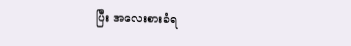ပြီး အလေးစားခံရ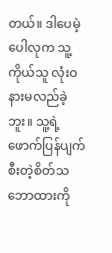တယ်။ ဒါပေမဲ့ ပေါလုက သူ့ကိုယ်သူ လုံးဝ နားမလည်ခဲ့ဘူး။ သူ့ရဲ့ ဖောက်ပြန်ပျက်စီးတဲ့စိတ်သဘောထားကို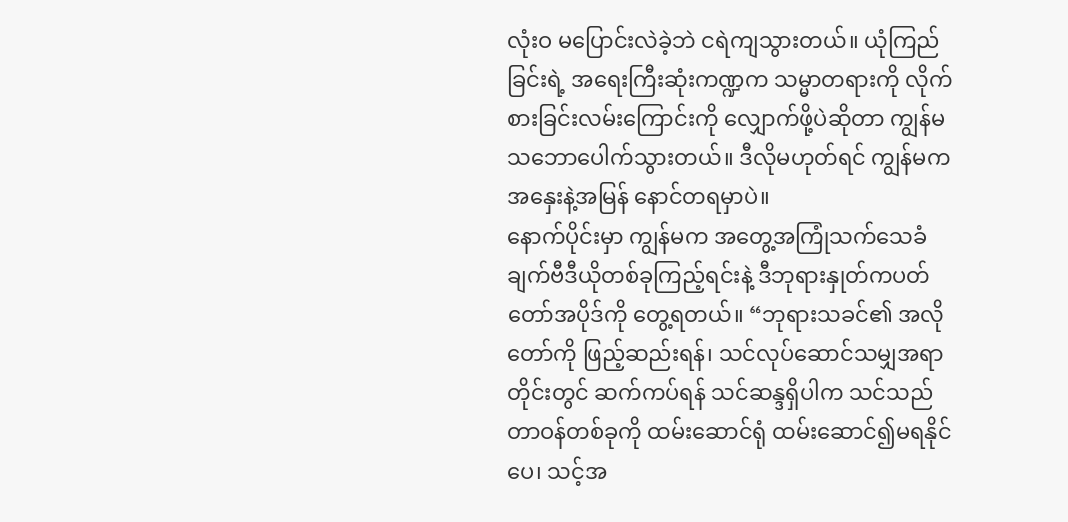လုံးဝ မပြောင်းလဲခဲ့ဘဲ ငရဲကျသွားတယ်။ ယုံကြည်ခြင်းရဲ့ အရေးကြီးဆုံးကဏ္ဍက သမ္မာတရားကို လိုက်စားခြင်းလမ်းကြောင်းကို လျှောက်ဖို့ပဲဆိုတာ ကျွန်မ သဘောပေါက်သွားတယ်။ ဒီလိုမဟုတ်ရင် ကျွန်မက အနှေးနဲ့အမြန် နောင်တရမှာပဲ။
နောက်ပိုင်းမှာ ကျွန်မက အတွေ့အကြုံသက်သေခံချက်ဗီဒီယိုတစ်ခုကြည့်ရင်းနဲ့ ဒီဘုရားနှုတ်ကပတ်တော်အပိုဒ်ကို တွေ့ရတယ်။ “ဘုရားသခင်၏ အလိုတော်ကို ဖြည့်ဆည်းရန်၊ သင်လုပ်ဆောင်သမျှအရာတိုင်းတွင် ဆက်ကပ်ရန် သင်ဆန္ဒရှိပါက သင်သည် တာဝန်တစ်ခုကို ထမ်းဆောင်ရုံ ထမ်းဆောင်၍မရနိုင်ပေ၊ သင့်အ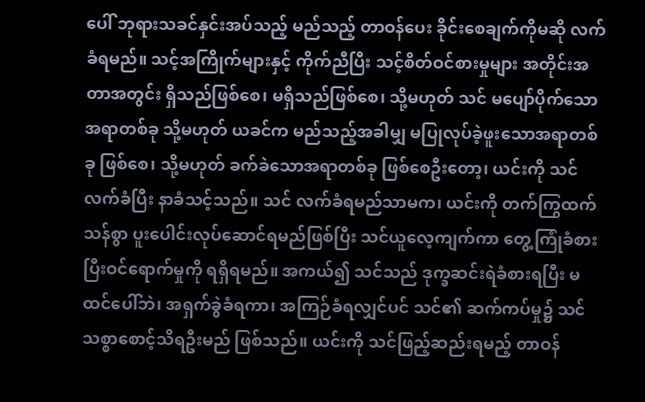ပေါ် ဘုရားသခင်နှင်းအပ်သည့် မည်သည့် တာဝန်ပေး ခိုင်းစေချက်ကိုမဆို လက်ခံရမည်။ သင့်အကြိုက်များနှင့် ကိုက်ညီပြီး သင့်စိတ်ဝင်စားမှုများ အတိုင်းအတာအတွင်း ရှိသည်ဖြစ်စေ၊ မရှိသည်ဖြစ်စေ၊ သို့မဟုတ် သင် မပျော်ပိုက်သော အရာတစ်ခု သို့မဟုတ် ယခင်က မည်သည့်အခါမျှ မပြုလုပ်ခဲ့ဖူးသောအရာတစ်ခု ဖြစ်စေ၊ သို့မဟုတ် ခက်ခဲသောအရာတစ်ခု ဖြစ်စေဦးတော့၊ ယင်းကို သင်လက်ခံပြီး နာခံသင့်သည်။ သင် လက်ခံရမည်သာမက၊ ယင်းကို တက်ကြွထက်သန်စွာ ပူးပေါင်းလုပ်ဆောင်ရမည်ဖြစ်ပြီး သင်ယူလေ့ကျက်ကာ တွေ့ကြုံခံစားပြီးဝင်ရောက်မှုကို ရရှိရမည်။ အကယ်၍ သင်သည် ဒုက္ခဆင်းရဲခံစားရပြီး မထင်ပေါ်ဘဲ၊ အရှက်ခွဲခံရကာ၊ အကြဉ်ခံရလျှင်ပင် သင်၏ ဆက်ကပ်မှု၌ သင် သစ္စာစောင့်သိရဦးမည် ဖြစ်သည်။ ယင်းကို သင်ဖြည့်ဆည်းရမည့် တာဝန်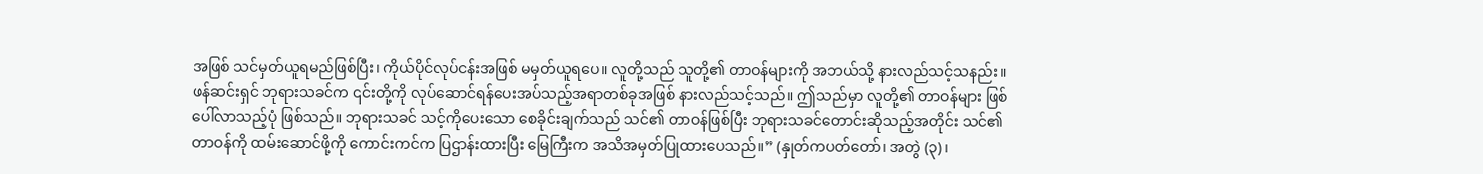အဖြစ် သင်မှတ်ယူရမည်ဖြစ်ပြီး၊ ကိုယ်ပိုင်လုပ်ငန်းအဖြစ် မမှတ်ယူရပေ။ လူတို့သည် သူတို့၏ တာဝန်များကို အဘယ်သို့ နားလည်သင့်သနည်း။ ဖန်ဆင်းရှင် ဘုရားသခင်က ၎င်းတို့ကို လုပ်ဆောင်ရန်ပေးအပ်သည့်အရာတစ်ခုအဖြစ် နားလည်သင့်သည်။ ဤသည်မှာ လူတို့၏ တာဝန်များ ဖြစ်ပေါ်လာသည့်ပုံ ဖြစ်သည်။ ဘုရားသခင် သင့်ကိုပေးသော စေခိုင်းချက်သည် သင်၏ တာဝန်ဖြစ်ပြီး ဘုရားသခင်တောင်းဆိုသည့်အတိုင်း သင်၏တာဝန်ကို ထမ်းဆောင်ဖို့ကို ကောင်းကင်က ပြဌာန်းထားပြီး မြေကြီးက အသိအမှတ်ပြုထားပေသည်။” (နှုတ်ကပတ်တော်၊ အတွဲ (၃)၊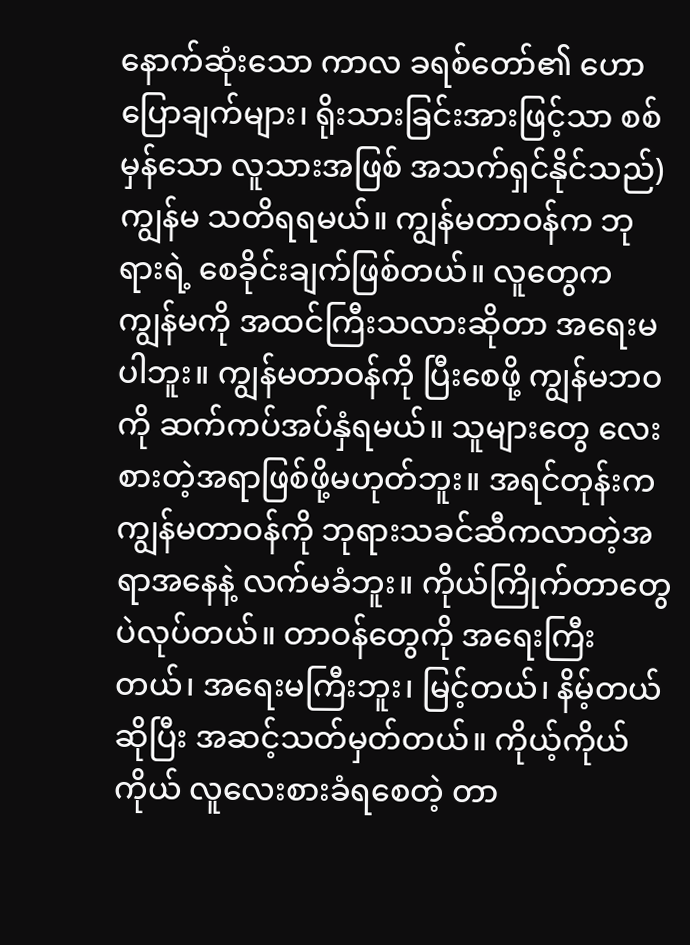နောက်ဆုံးသော ကာလ ခရစ်တော်၏ ဟောပြောချက်များ၊ ရိုးသားခြင်းအားဖြင့်သာ စစ်မှန်သော လူသားအဖြစ် အသက်ရှင်နိုင်သည်) ကျွန်မ သတိရရမယ်။ ကျွန်မတာဝန်က ဘုရားရဲ့ စေခိုင်းချက်ဖြစ်တယ်။ လူတွေက ကျွန်မကို အထင်ကြီးသလားဆိုတာ အရေးမပါဘူး။ ကျွန်မတာဝန်ကို ပြီးစေဖို့ ကျွန်မဘဝကို ဆက်ကပ်အပ်နှံရမယ်။ သူများတွေ လေးစားတဲ့အရာဖြစ်ဖို့မဟုတ်ဘူး။ အရင်တုန်းက ကျွန်မတာဝန်ကို ဘုရားသခင်ဆီကလာတဲ့အရာအနေနဲ့ လက်မခံဘူး။ ကိုယ်ကြိုက်တာတွေပဲလုပ်တယ်။ တာဝန်တွေကို အရေးကြီးတယ်၊ အရေးမကြီးဘူး၊ မြင့်တယ်၊ နိမ့်တယ်ဆိုပြီး အဆင့်သတ်မှတ်တယ်။ ကိုယ့်ကိုယ်ကိုယ် လူလေးစားခံရစေတဲ့ တာ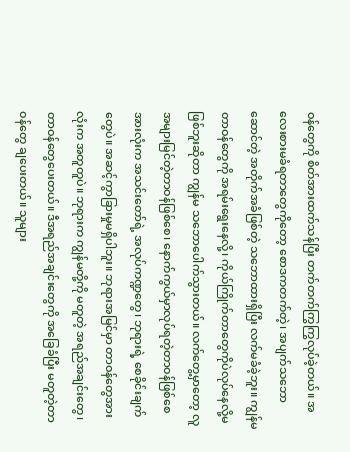ဝန်တွေကို စိတ်အားထက်သန်ပြီး တက်တက်ကြွကြွလုပ်ခဲ့တယ်။ အလေးစားမခံရတာတွေကိုတော့ စောဒကတက်တဲ့၊ အပျက်သဘောဆောင်တဲ့ အတိုက်အခံဖြစ်တဲ့ သဘောထားရှိပြီး လက်မခံခဲ့ဘူး။ ကျွန်မတာဝန်တွေကို အရမ်းရွေးနေလို့၊ ကိုယ်ကြိုက်တာတွေကိုပဲလုပ်နေလို့မဖြစ်ဘူးဆိုတာ ကျွန်မ သဘောပေါက်သွားတယ်။ လက်တွေ့မှာတော့ လူအများမြင်တဲ့တာဝန်ဖြစ်စေ၊ နောက်ကွယ်မှာလုပ်ရတဲ့တာဝန်ဖြစ်စေ အားလုံးက အသင်းတော်ရဲ့ အလုပ်ကဏ္ဍတွေ၊ ဘုရားရဲ့ စေခိုင်းချက်တွေပဲ။ အဆင့်ကွာခြားမှုမရှိပါဘူး။ ဘုရားအမြင်မှာ တာဝန်တွေအားလုံးက အတူတူပဲ။ ဘုရားက ကျွန်မတို့ကို မတူတဲ့ အရည်အချင်းတွေ၊ တာဝန်တွေပေးတယ်။ ဒီအရည်အချင်းတွေကို အခြေခံပြီး မတူတဲ့တာဝန်တွေ ချပေးတယ်။ သူများ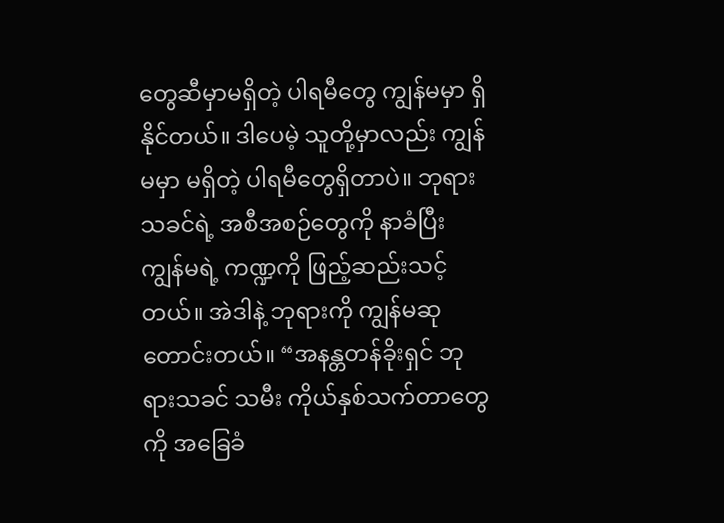တွေဆီမှာမရှိတဲ့ ပါရမီတွေ ကျွန်မမှာ ရှိနိုင်တယ်။ ဒါပေမဲ့ သူတို့မှာလည်း ကျွန်မမှာ မရှိတဲ့ ပါရမီတွေရှိတာပဲ။ ဘုရားသခင်ရဲ့ အစီအစဉ်တွေကို နာခံပြီး ကျွန်မရဲ့ ကဏ္ဍကို ဖြည့်ဆည်းသင့်တယ်။ အဲဒါနဲ့ ဘုရားကို ကျွန်မဆုတောင်းတယ်။ “အနန္တတန်ခိုးရှင် ဘုရားသခင် သမီး ကိုယ်နှစ်သက်တာတွေကို အခြေခံ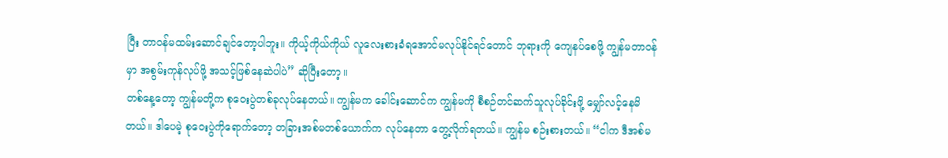ပြီး တာဝန်မထမ်းဆောင်ချင်တော့ပါဘူး။ ကိုယ့်ကိုယ်ကိုယ် လူလေးစားခံရအောင်မလုပ်နိုင်ရင်တောင် ဘုရားကို ကျေနပ်စေဖို့ ကျွန်မတာဝန်မှာ အစွမ်းကုန်လုပ်ဖို့ အသင့်ဖြစ်နေဆဲပါပဲ” ဆိုပြီးတော့။
တစ်နေ့တော့ ကျွန်မတို့က စုဝေးပွဲတစ်ခုလုပ်နေတယ်။ ကျွန်မက ခေါင်းဆောင်က ကျွန်မကို စီစဉ်တင်ဆက်သူလုပ်ခိုင်းဖို့ မျှော်လင့်နေမိတယ်။ ဒါပေမဲ့ စုဝေးပွဲကိုရောက်တော့ တခြားအစ်မတစ်ယောက်က လုပ်နေတာ တွေ့လိုက်ရတယ်။ ကျွန်မ စဉ်းစားတယ်။ “ငါက ဒီအစ်မ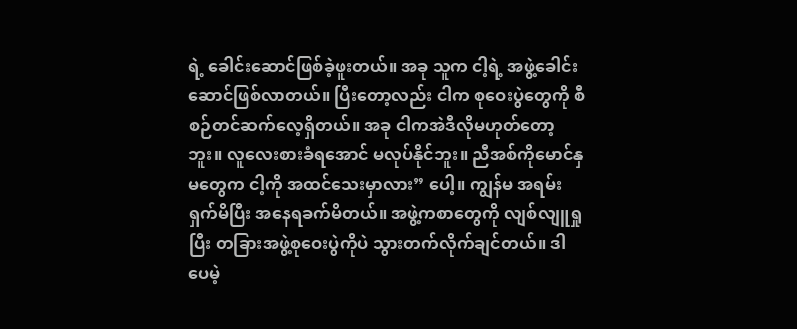ရဲ့ ခေါင်းဆောင်ဖြစ်ခဲ့ဖူးတယ်။ အခု သူက ငါ့ရဲ့ အဖွဲ့ခေါင်းဆောင်ဖြစ်လာတယ်။ ပြီးတော့လည်း ငါက စုဝေးပွဲတွေကို စီစဉ်တင်ဆက်လေ့ရှိတယ်။ အခု ငါကအဲဒီလိုမဟုတ်တော့ဘူး။ လူလေးစားခံရအောင် မလုပ်နိုင်ဘူး။ ညီအစ်ကိုမောင်နှမတွေက ငါ့ကို အထင်သေးမှာလား” ပေါ့။ ကျွန်မ အရမ်းရှက်မိပြီး အနေရခက်မိတယ်။ အဖွဲ့ကစာတွေကို လျစ်လျူရှုပြီး တခြားအဖွဲ့စုဝေးပွဲကိုပဲ သွားတက်လိုက်ချင်တယ်။ ဒါပေမဲ့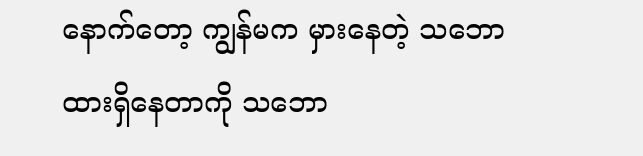နောက်တော့ ကျွန်မက မှားနေတဲ့ သဘောထားရှိနေတာကို သဘော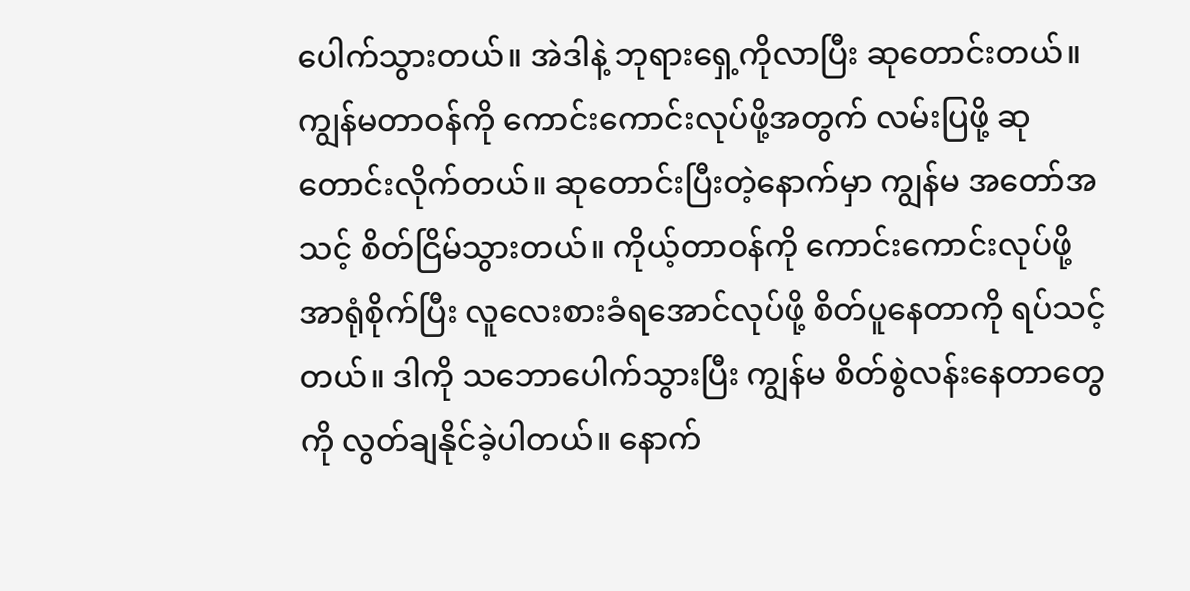ပေါက်သွားတယ်။ အဲဒါနဲ့ ဘုရားရှေ့ကိုလာပြီး ဆုတောင်းတယ်။ ကျွန်မတာဝန်ကို ကောင်းကောင်းလုပ်ဖို့အတွက် လမ်းပြဖို့ ဆုတောင်းလိုက်တယ်။ ဆုတောင်းပြီးတဲ့နောက်မှာ ကျွန်မ အတော်အသင့် စိတ်ငြိမ်သွားတယ်။ ကိုယ့်တာဝန်ကို ကောင်းကောင်းလုပ်ဖို့ အာရုံစိုက်ပြီး လူလေးစားခံရအောင်လုပ်ဖို့ စိတ်ပူနေတာကို ရပ်သင့်တယ်။ ဒါကို သဘောပေါက်သွားပြီး ကျွန်မ စိတ်စွဲလန်းနေတာတွေကို လွတ်ချနိုင်ခဲ့ပါတယ်။ နောက်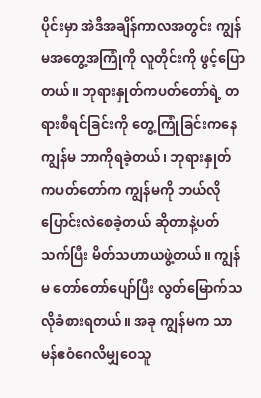ပိုင်းမှာ အဲဒီအချိန်ကာလအတွင်း ကျွန်မအတွေ့အကြုံကို လူတိုင်းကို ဖွင့်ပြောတယ်။ ဘုရားနှုတ်ကပတ်တော်ရဲ့ တရားစီရင်ခြင်းကို တွေ့ကြုံခြင်းကနေ ကျွန်မ ဘာကိုရခဲ့တယ်၊ ဘုရားနှုတ်ကပတ်တော်က ကျွန်မကို ဘယ်လိုပြောင်းလဲစေခဲ့တယ် ဆိုတာနဲ့ပတ်သက်ပြီး မိတ်သဟာယဖွဲ့တယ်။ ကျွန်မ တော်တော်ပျော်ပြီး လွတ်မြောက်သလိုခံစားရတယ်။ အခု ကျွန်မက သာမန်ဧဝံဂေလိမျှဝေသူ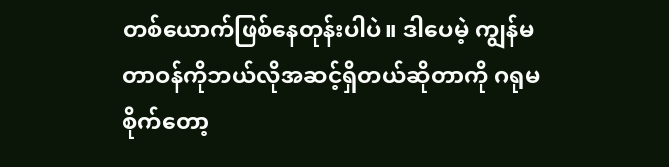တစ်ယောက်ဖြစ်နေတုန်းပါပဲ။ ဒါပေမဲ့ ကျွန်မတာဝန်ကိုဘယ်လိုအဆင့်ရှိတယ်ဆိုတာကို ဂရုမစိုက်တော့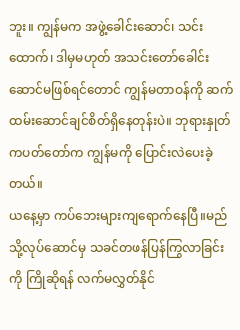ဘူး။ ကျွန်မက အဖွဲ့ခေါင်းဆောင်၊ သင်းထောက်၊ ဒါမှမဟုတ် အသင်းတော်ခေါင်းဆောင်မဖြစ်ရင်တောင် ကျွန်မတာဝန်ကို ဆက်ထမ်းဆောင်ချင်စိတ်ရှိနေတုန်းပဲ။ ဘုရားနှုတ်ကပတ်တော်က ကျွန်မကို ပြောင်းလဲပေးခဲ့တယ်။
ယနေ့မှာ ကပ်ဘေးများကျရောက်နေပြီ။မည်သို့လုပ်ဆောင်မှ သခင်တဖန်ပြန်ကြွလာခြင်းကို ကြိုဆိုရန် လက်မလွှတ်နိုင်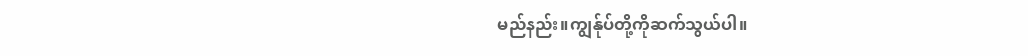မည်နည်း။ကျွန်ုပ်တို့ကိုဆက်သွယ်ပါ။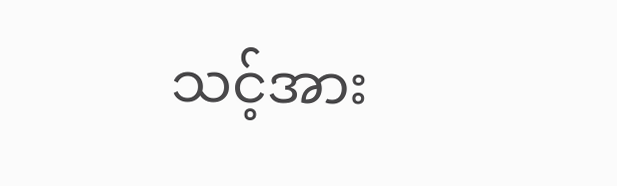သင့်အား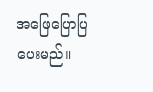အဖြေပြောပြပေးမည်။